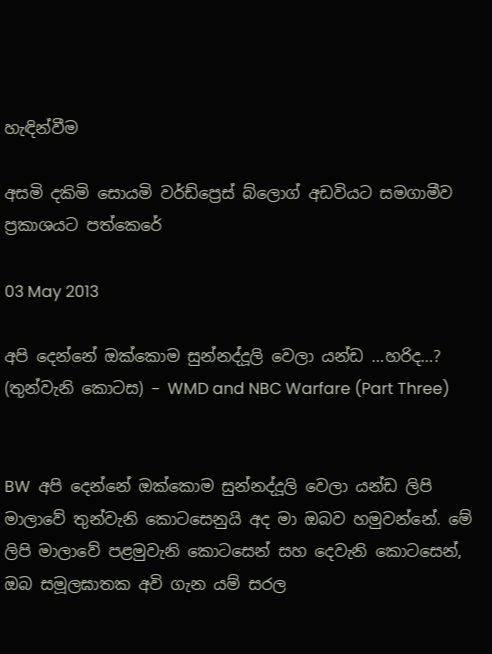හැඳින්වීම

අසමි දකිමි සොයමි වර්ඩ්ප්‍රෙස් බ්ලොග් අඩවියට සමගාමීව ප්‍රකාශයට පත්කෙරේ

03 May 2013

අපි දෙන්නේ ඔක්කොම සුන්නද්දූලි වෙලා යන්ඩ …හරිද…? (තුන්වැනි කොටස) – WMD and NBC Warfare (Part Three)


BW  අපි දෙන්නේ ඔක්කොම සුන්නද්දූලි වෙලා යන්ඩ ලිපි මාලාවේ තුන්වැනි කොටසෙනුයි අද මා ඔබව හමුවන්නේ. මේ ලිපි මාලාවේ පළමුවැනි කොටසෙන් සහ දෙවැනි කොටසෙන්, ඔබ සමූලඝාතක අවි ගැන යම් සරල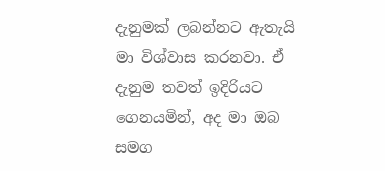දැනුමක් ලබන්නට ඇතැයි මා විශ්වාස කරනවා. ඒ දැනුම තවත් ඉදිරියට ගෙනයමින්, අද මා ඔබ සමග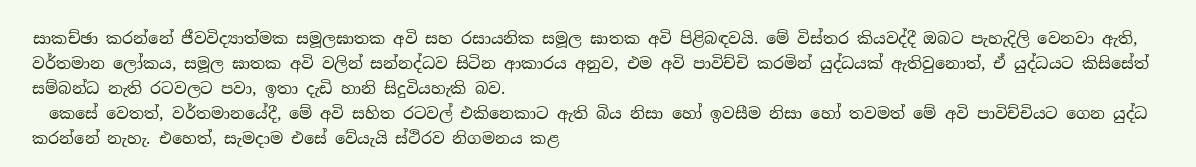සාකච්ඡා කරන්නේ ජීවවිද්‍යාත්මක සමූලඝාතක අවි සහ රසායනික සමූල ඝාතක අවි පිළිබඳවයි. මේ විස්තර කියවද්දී ඔබට පැහැදිලි වෙනවා ඇති, වර්තමාන ලෝකය, සමූල ඝාතක අවි වලින් සන්නද්ධව සිටින ආකාරය අනුව, එම අවි පාවිච්චි කරමින් යුද්ධයක් ඇතිවුනොත්, ඒ යුද්ධයට කිසිසේත් සම්බන්ධ නැති රටවලට පවා, ඉතා දැඩි හානි සිදුවියහැකි බව.
  කෙසේ වෙතත්, වර්තමානයේදී, මේ අවි සහිත රටවල් එකිනෙකාට ඇති බිය නිසා හෝ ඉවසීම නිසා හෝ තවමත් මේ අවි පාවිච්චියට ගෙන යුද්ධ කරන්නේ නැහැ. එහෙත්, සැමදාම එසේ වේයැයි ස්ථිරව නිගමනය කළ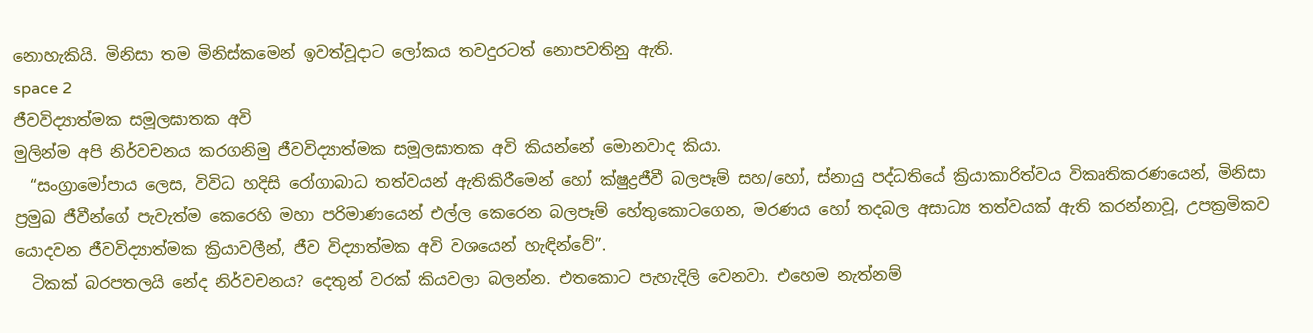නොහැකියි. මිනිසා තම මිනිස්කමෙන් ඉවත්වූදාට ලෝකය තවදුරටත් නොපවතිනු ඇති.
space 2
ජීවවිද්‍යාත්මක සමූලඝාතක අවි
මුලින්ම අපි නිර්වචනය කරගනිමු ජීවවිද්‍යාත්මක සමූලඝාතක අවි කියන්නේ මොනවාද කියා.
  “සංග්‍රාමෝපාය ලෙස, විවිධ හදිසි රෝගාබාධ තත්වයන් ඇතිකිරීමෙන් හෝ ක්ෂුද්‍රජීවී බලපෑම් සහ/හෝ, ස්නායු පද්ධතියේ ක්‍රියාකාරිත්වය විකෘතිකරණයෙන්, මිනිසා ප්‍රමුඛ ජීවීන්ගේ පැවැත්ම කෙරෙහි මහා පරිමාණයෙන් එල්ල කෙරෙන බලපෑම් හේතුකොටගෙන, මරණය හෝ තදබල අසාධ්‍ය තත්වයක් ඇති කරන්නාවූ, උපක්‍රමිකව යොදවන ජීවවිද්‍යාත්මක ක්‍රියාවලීන්, ජීව විද්‍යාත්මක අවි වශයෙන් හැඳින්වේ”.
  ටිකක් බරපතලයි නේද නිර්වචනය? දෙතුන් වරක් කියවලා බලන්න. එතකොට පැහැදිලි වෙනවා. එහෙම නැත්නම්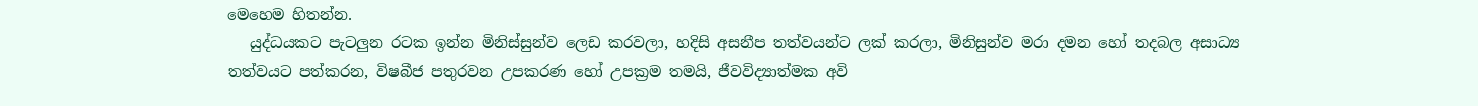මෙහෙම හිතන්න.
   යුද්ධයකට පැටලුන රටක ඉන්න මිනිස්සුන්ව ලෙඩ කරවලා, හදිසි අසනීප තත්වයන්ට ලක් කරලා, මිනිසුන්ව මරා දමන හෝ තදබල අසාධ්‍ය තත්වයට පත්කරන, විෂබීජ පතුරවන උපකරණ හෝ උපක්‍රම තමයි, ජීවවිද්‍යාත්මක අවි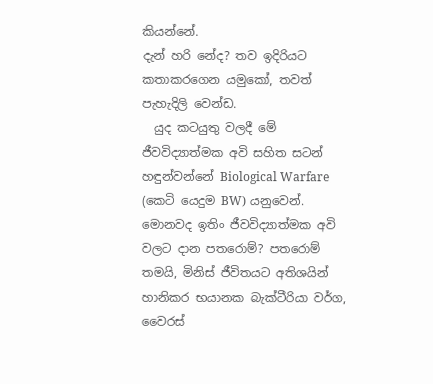කියන්නේ.
දැන් හරි නේද? තව ඉදිරියට කතාකරගෙන යමුකෝ, තවත් පැහැදිලි වෙන්ඩ.
  යුද කටයුතු වලදී මේ ජීවවිද්‍යාත්මක අවි සහිත සටන් හඳුන්වන්නේ Biological Warfare (කෙටි යෙදුම BW) යනුවෙන්. මොනවද ඉතිං ජීවවිද්‍යාත්මක අවි වලට දාන පතරොම්? පතරොම් තමයි, මිනිස් ජීවිතයට අතිශයින් හානිකර භයානක බැක්ටීරියා වර්ග, වෛරස්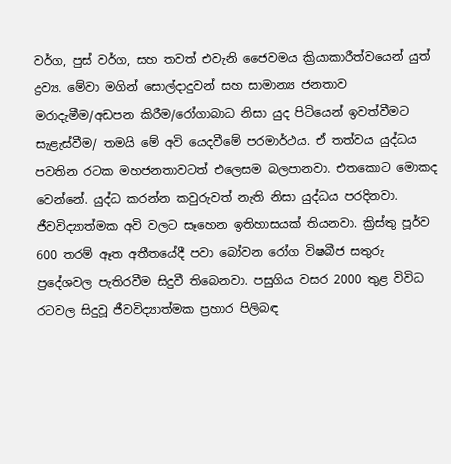වර්ග, පුස් වර්ග, සහ තවත් එවැනි ජෛවමය ක්‍රියාකාරීත්වයෙන් යුත් ද්‍රව්‍ය. මේවා මගින් සොල්දාදුවන් සහ සාමාන්‍ය ජනතාව මරාදැමීම/අඩපන කිරීම/රෝගාබාධ නිසා යුද පිටියෙන් ඉවත්වීමට සැළැස්වීම/ තමයි මේ අවි යෙදවීමේ පරමාර්ථය. ඒ තත්වය යුද්ධය පවතින රටක මහජනතාවටත් එලෙසම බලපානවා. එතකොට මොකද වෙන්නේ. යුද්ධ කරන්න කවුරුවත් නැති නිසා යුද්ධය පරදිනවා. ජීවවිද්‍යාත්මක අවි වලට සෑහෙන ඉතිහාසයක් තියනවා. ක්‍රිස්තු පූර්ව 600 තරම් ඈත අතීතයේදී පවා බෝවන රෝග විෂබීජ සතුරු ප්‍රදේශවල පැතිරවීම සිදුවී තිබෙනවා. පසුගිය වසර 2000 තුළ විවිධ රටවල සිදුවූ ජීවවිද්‍යාත්මක ප්‍රහාර පිලිබඳ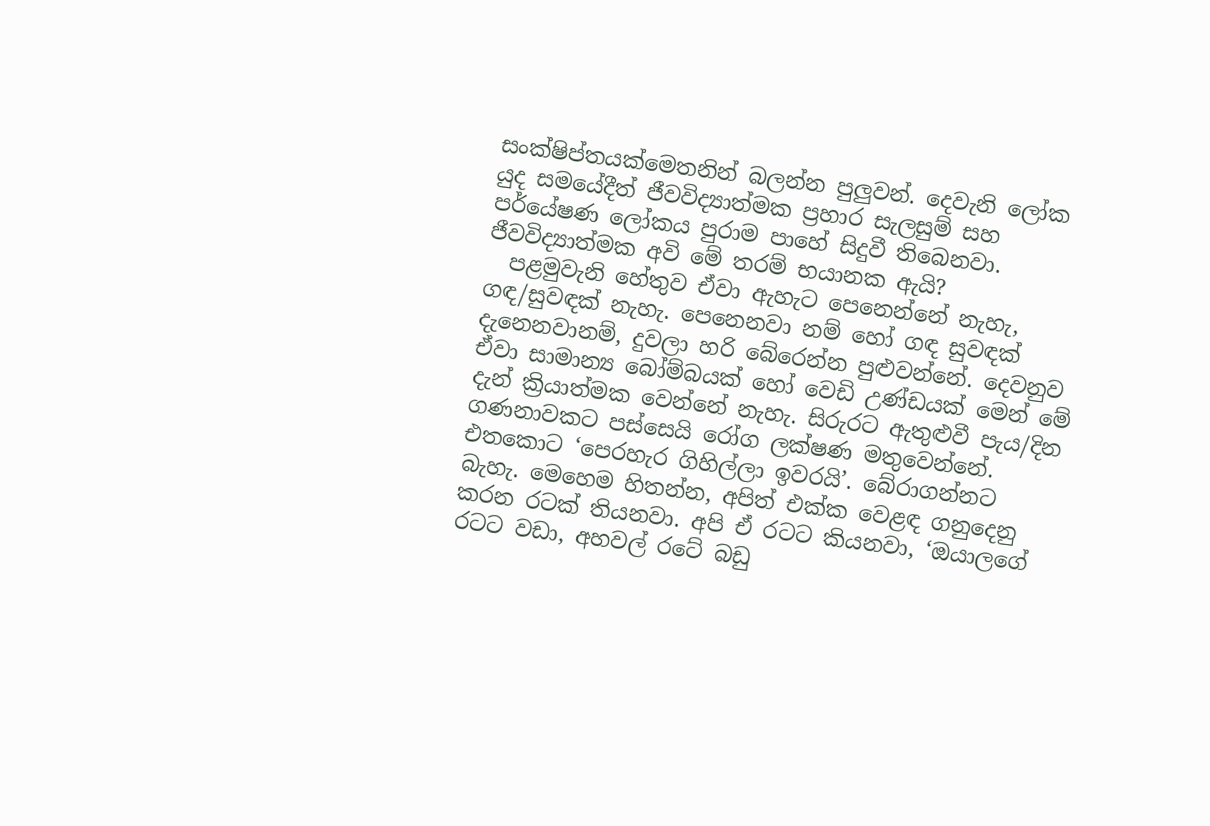සංක්ෂිප්තයක්මෙතනින් බලන්න පුලුවන්. දෙවැනි ලෝක යුද සමයේදීත් ජීවවිද්‍යාත්මක ප්‍රහාර සැලසුම් සහ පර්යේෂණ ලෝකය පුරාම පාහේ සිදුවී තිබෙනවා.
ජීවවිද්‍යාත්මක අවි මේ තරම් භයානක ඇයි?
  පළමුවැනි හේතුව ඒවා ඇහැට පෙනෙන්නේ නැහැ, ගඳ/සුවඳක් නැහැ. පෙනෙනවා නම් හෝ ගඳ සුවඳක් දැනෙනවානම්, දුවලා හරි බේරෙන්න පුළුවන්නේ. දෙවනුව ඒවා සාමාන්‍ය බෝම්බයක් හෝ වෙඩි උණ්ඩයක් මෙන් මේ දැන් ක්‍රියාත්මක වෙන්නේ නැහැ. සිරුරට ඇතුළුවී පැය/දින ගණනාවකට පස්සෙයි රෝග ලක්ෂණ මතුවෙන්නේ. එතකොට ‘පෙරහැර ගිහිල්ලා ඉවරයි’. බේරාගන්නට බැහැ. මෙහෙම හිතන්න, අපිත් එක්ක වෙළඳ ගනුදෙනු කරන රටක් තියනවා. අපි ඒ රටට කියනවා, ‘ඔයාලගේ රටට වඩා, අහවල් රටේ බඩු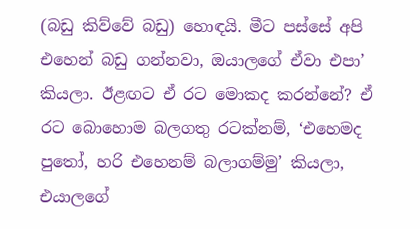(බඩු කිව්වේ බඩු) හොඳයි. මීට පස්සේ අපි එහෙන් බඩු ගන්නවා, ඔයාලගේ ඒවා එපා’ කියලා. ඊළඟට ඒ රට මොකද කරන්නේ? ඒ රට බොහොම බලගතු රටක්නම්, ‘එහෙමද පුතෝ, හරි එහෙනම් බලාගම්මු’ කියලා, එයාලගේ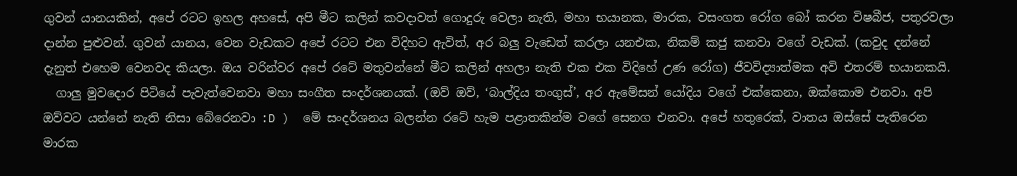ගුවන් යානයකින්, අපේ රටට ඉහල අහසේ, අපි මීට කලින් කවදාවත් ගොදුරු වෙලා නැති, මහා භයානක, මාරක, වසංගත රෝග බෝ කරන විෂබීජ, පතුරවලා දාන්න පුළුවන්. ගුවන් යානය, වෙන වැඩකට අපේ රටට එන විදිහට ඇවිත්, අර බලු වැඩෙත් කරලා යනඑක, නිකම් කජු කනවා වගේ වැඩක්. (කවුද දන්නේ දැනුත් එහෙම වෙනවද කියලා. ඔය වරින්වර අපේ රටේ මතුවන්නේ මීට කලින් අහලා නැති එක එක විදිහේ උණ රෝග) ජීවවිද්‍යාත්මක අවි එතරම් භයානකයි.
  ගාලු මුවදොර පිටියේ පැවැත්වෙනවා මහා සංගීත සංදර්ශනයක්. (ඔව් ඔව්, ‘බාල්දිය තංගුස්’, අර ඇමේසන් යෝදිය වගේ එක්කෙනා, ඔක්කොම එනවා. අපි ඔව්වට යන්නේ නැති නිසා බේරෙනවා :D )  මේ සංදර්ශනය බලන්න රටේ හැම පළාතකින්ම වගේ සෙනග එනවා. අපේ හතුරෙක්, වාතය ඔස්සේ පැතිරෙන මාරක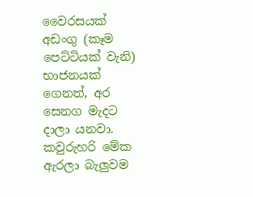වෛරසයක් අඩංගු (කෑම පෙට්ටියක් වැනි) භාජනයක් ගෙනත්, අර සෙනග මැදට දාලා යනවා. කවුරුහරි මේක ඇරලා බැලුවම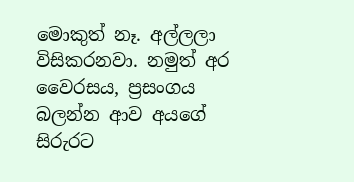මොකුත් නෑ. අල්ලලා විසිකරනවා. නමුත් අර වෛරසය, ප්‍රසංගය බලන්න ආව අයගේ සිරුරට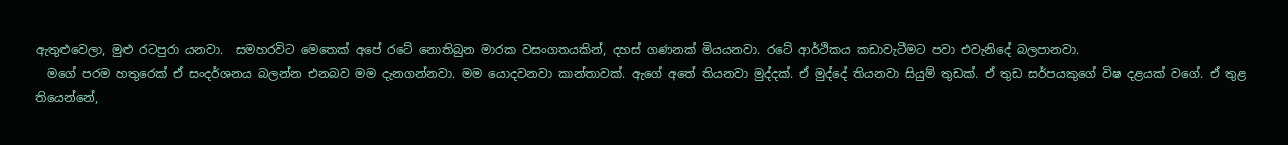ඇතුළුවෙලා, මුළු රටපුරා යනවා.  සමහරවිට මෙතෙක් අපේ රටේ නොතිබුන මාරක වසංගතයකින්, දහස් ගණනක් මියයනවා. රටේ ආර්ථිකය කඩාවැටීමට පවා එවැනිදේ බලපානවා.
  මගේ පරම හතුරෙක් ඒ සංදර්ශනය බලන්න එනබව මම දැනගන්නවා. මම යොදවනවා කාන්තාවක්. ඇගේ අතේ තියනවා මුද්දක්. ඒ මුද්දේ තියනවා සියුම් තුඩක්. ඒ තුඩ සර්පයකුගේ විෂ දළයක් වගේ. ඒ තුළ තියෙන්නේ,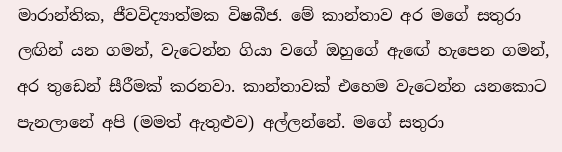මාරාන්තික, ජීවවිද්‍යාත්මක විෂබීජ. මේ කාන්තාව අර මගේ සතුරා ලඟින් යන ගමන්, වැටෙන්න ගියා වගේ ඔහුගේ ඇඟේ හැපෙන ගමන්, අර තුඩෙන් සීරීමක් කරනවා. කාන්තාවක් එහෙම වැටෙන්න යනකොට පැනලානේ අපි (මමත් ඇතුළුව) අල්ලන්නේ. මගේ සතුරා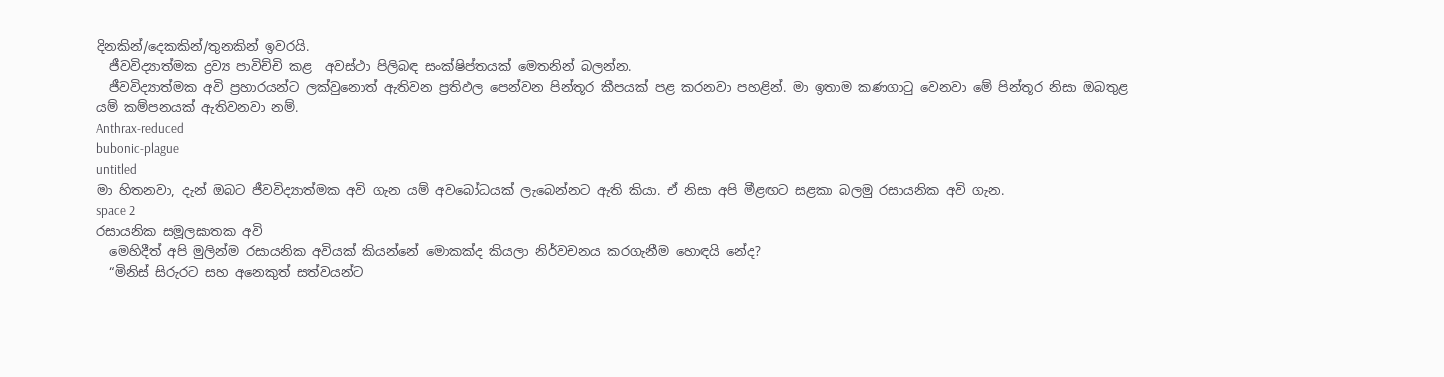දිනකින්/දෙකකින්/තුනකින් ඉවරයි.
  ජීවවිද්‍යාත්මක ද්‍රව්‍ය පාවිච්චි කළ  අවස්ථා පිලිබඳ සංක්ෂිප්තයක් මෙතනින් බලන්න.
  ජීවවිද්‍යාත්මක අවි ප්‍රහාරයන්ට ලක්වුනොත් ඇතිවන ප්‍රතිඵල පෙන්වන පින්තූර කීපයක් පළ කරනවා පහළින්. මා ඉතාම කණගාටු වෙනවා මේ පින්තූර නිසා ඔබතුළ යම් කම්පනයක් ඇතිවනවා නම්.
Anthrax-reduced
bubonic-plague
untitled
මා හිතනවා, දැන් ඔබට ජීවවිද්‍යාත්මක අවි ගැන යම් අවබෝධයක් ලැබෙන්නට ඇති කියා. ඒ නිසා අපි මීළඟට සළකා බලමු රසායනික අවි ගැන.
space 2
රසායනික සමූලඝාතක අවි
  මෙහිදීත් අපි මුලින්ම රසායනික අවියක් කියන්නේ මොකක්ද කියලා නිර්වචනය කරගැනීම හොඳයි නේද?
  “මිනිස් සිරුරට සහ අනෙකුත් සත්වයන්ට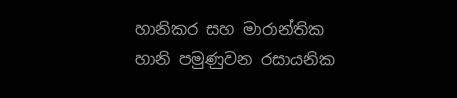හානිකර සහ මාරාන්තික හානි පමුණුවන රසායනික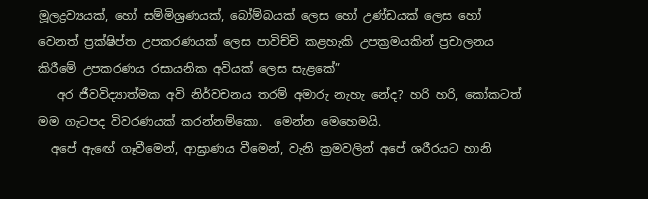මූලද්‍රව්‍යයක්, හෝ සම්මිශ්‍රණයක්, බෝම්බයක් ලෙස හෝ උණ්ඩයක් ලෙස හෝ වෙනත් ප්‍රක්ෂිප්ත උපකරණයක් ලෙස පාවිච්චි කළහැකි උපක්‍රමයකින් ප්‍රචාලනය කිරීමේ උපකරණය රසායනික අවියක් ලෙස සැළකේ”
   අර ජීවවිද්‍යාත්මක අවි නිර්වචනය තරම් අමාරු නැහැ නේද? හරි හරි, කෝකටත් මම ගැටපද විවරණයක් කරන්නම්කො.  මෙන්න මෙහෙමයි.
  අපේ ඇඟේ ගෑවීමෙන්, ආඝ්‍රාණය වීමෙන්, වැනි ක්‍රමවලින් අපේ ශරීරයට හානි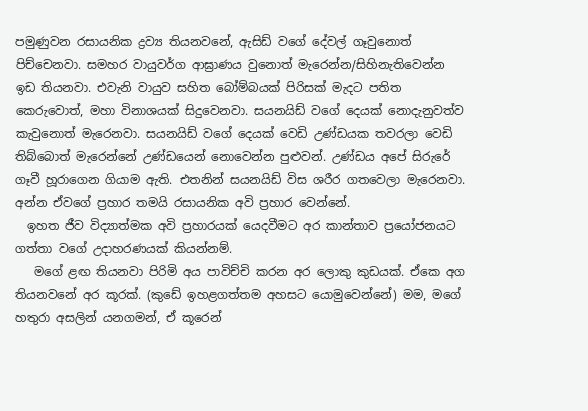පමුණුවන රසායනික ද්‍රව්‍ය තියනවනේ, ඇසිඩ් වගේ දේවල් ගෑවුනොත් පිච්චෙනවා. සමහර වායුවර්ග ආඝ්‍රාණය වුනොත් මැරෙන්න/සිහිනැතිවෙන්න ඉඩ තියනවා. එවැනි වායුව සහිත බෝම්බයක් පිරිසක් මැදට පතිත කෙරුවොත්, මහා විනාශයක් සිදුවෙනවා. සයනයිඩ් වගේ දෙයක් නොදැනුවත්ව කැවුනොත් මැරෙනවා. සයනයිඩ් වගේ දෙයක් වෙඩි උණ්ඩයක තවරලා වෙඩි තිබ්බොත් මැරෙන්නේ උණ්ඩයෙන් නොවෙන්න පුළුවන්. උණ්ඩය අපේ සිරුරේ ගෑවී හූරාගෙන ගියාම ඇති. එතනින් සයනයිඩ් විස ශරීර ගතවෙලා මැරෙනවා. අන්න ඒවගේ ප්‍රහාර තමයි රසායනික අවි ප්‍රහාර වෙන්නේ.
  ඉහත ජීව විද්‍යාත්මක අවි ප්‍රහාරයක් යෙදවීමට අර කාන්තාව ප්‍රයෝජනයට ගත්තා වගේ උදාහරණයක් කියන්නම්.
   මගේ ළඟ තියනවා පිරිමි අය පාවිච්චි කරන අර ලොකු කුඩයක්. ඒකෙ අග තියනවනේ අර කූරක්. (කුඩේ ඉහළගත්තම අහසට යොමුවෙන්නේ) මම, මගේ හතුරා අසලින් යනගමන්, ඒ කූරෙන්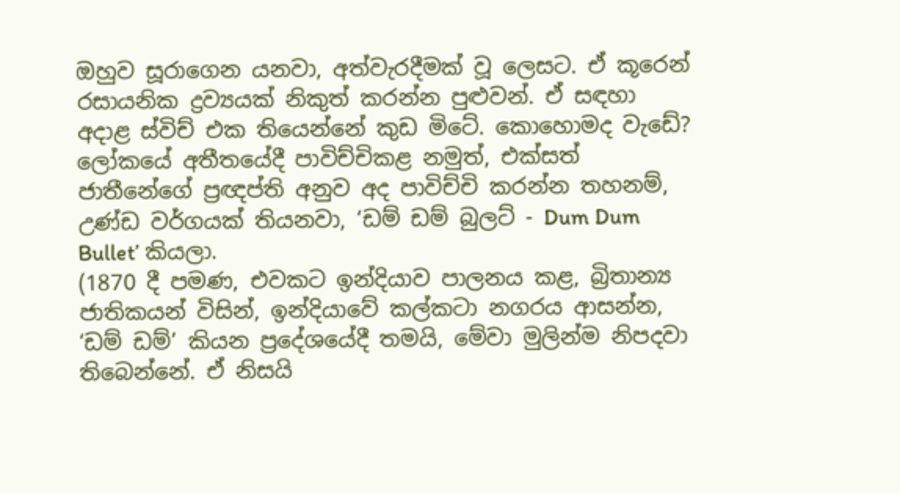ඔහුව සූරාගෙන යනවා, අත්වැරදීමක් වූ ලෙසට. ඒ කූරෙන් රසායනික ද්‍රව්‍යයක් නිකුත් කරන්න පුළුවන්. ඒ සඳහා අදාළ ස්විච් එක තියෙන්නේ කුඩ මිටේ. කොහොමද වැඩේ?
ලෝකයේ අතීතයේදී පාවිච්චිකළ නමුත්, එක්සත් ජාතීනේගේ ප්‍රඥප්ති අනුව අද පාවිච්චි කරන්න තහනම්, උණ්ඩ වර්ගයක් තියනවා, ‘ඩම් ඩම් බුලට් - Dum Dum Bullet’ කියලා.
(1870 දී පමණ, එවකට ඉන්දියාව පාලනය කළ, බ්‍රිතාන්‍ය ජාතිකයන් විසින්, ඉන්දියාවේ කල්කටා නගරය ආසන්න, ‘ඩම් ඩම්’ කියන ප්‍රදේශයේදී තමයි, මේවා මුලින්ම නිපදවා තිබෙන්නේ. ඒ නිසයි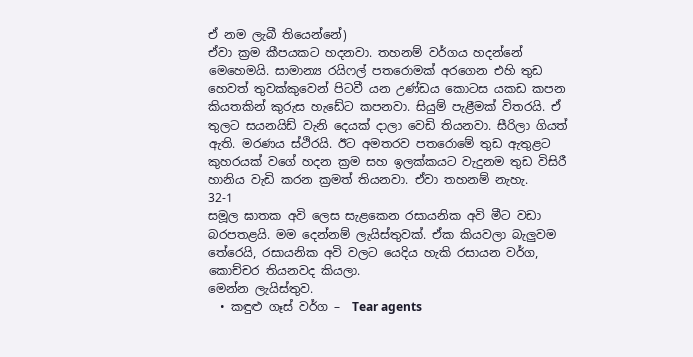ඒ නම ලැබී තියෙන්නේ)
ඒවා ක්‍රම කීපයකට හදනවා. තහනම් වර්ගය හදන්නේ මෙහෙමයි. සාමාන්‍ය රයිෆල් පතරොමක් අරගෙන එහි තුඩ හෙවත් තුවක්කුවෙන් පිටවී යන උණ්ඩය කොටස යකඩ කපන කියතකින් කුරුස හැඩේට කපනවා. සියුම් පැළීමක් විතරයි. ඒ තුලට සයනයිඩ් වැනි දෙයක් දාලා වෙඩි තියනවා. සීරිලා ගියත් ඇති. මරණය ස්ථිරයි. ඊට අමතරව පතරොමේ තුඩ ඇතුළට කුහරයක් වගේ හදන ක්‍රම සහ ඉලක්කයට වැදුනම තුඩ විසිරී හානිය වැඩි කරන ක්‍රමත් තියනවා. ඒවා තහනම් නැහැ.
32-1
සමූල ඝාතක අවි ලෙස සැළකෙන රසායනික අවි මීට වඩා බරපතළයි. මම දෙන්නම් ලැයිස්තුවක්. ඒක කියවලා බැලුවම තේරෙයි, රසායනික අවි වලට යෙදිය හැකි රසායන වර්ග, කොච්චර තියනවද කියලා.
මෙන්න ලැයිස්තුව.
  • කඳුළු ගෑස් වර්ග –  Tear agents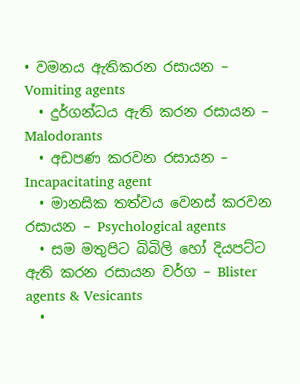• වමනය ඇතිකරන රසායන – Vomiting agents
  • දුර්ගන්ධය ඇති කරන රසායන – Malodorants
  • අඩපණ කරවන රසායන – Incapacitating agent
  • මානසික තත්වය වෙනස් කරවන රසායන – Psychological agents
  • සම මතුපිට බිබිලි හෝ දියපට්ට ඇති කරන රසායන වර්ග – Blister agents & Vesicants
  •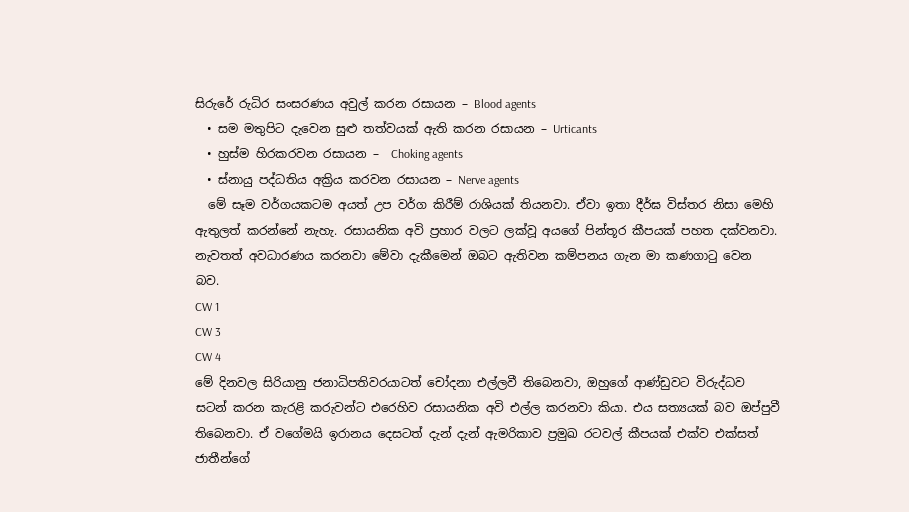සිරුරේ රුධිර සංසරණය අවුල් කරන රසායන – Blood agents
  • සම මතුපිට දැවෙන සුළු තත්වයක් ඇති කරන රසායන – Urticants
  • හුස්ම හිරකරවන රසායන –  Choking agents
  • ස්නායු පද්ධතිය අක්‍රිය කරවන රසායන – Nerve agents
  මේ සෑම වර්ගයකටම අයත් උප වර්ග කිරීම් රාශියක් තියනවා. ඒවා ඉතා දීර්ඝ විස්තර නිසා මෙහි ඇතුලත් කරන්නේ නැහැ. රසායනික අවි ප්‍රහාර වලට ලක්වූ අයගේ පින්තූර කීපයක් පහත දක්වනවා. නැවතත් අවධාරණය කරනවා මේවා දැකීමෙන් ඔබට ඇතිවන කම්පනය ගැන මා කණගාටු වෙන බව.
CW 1
CW 3
CW 4
මේ දිනවල සිරියානු ජනාධිපතිවරයාටත් චෝදනා එල්ලවී තිබෙනවා, ඔහුගේ ආණ්ඩුවට විරුද්ධව සටන් කරන කැරළි කරුවන්ට එරෙහිව රසායනික අවි එල්ල කරනවා කියා. එය සත්‍යයක් බව ඔප්පුවී තිබෙනවා. ඒ වගේමයි ඉරානය දෙසටත් දැන් දැන් ඇමරිකාව ප්‍රමුඛ රටවල් කීපයක් එක්ව එක්සත් ජාතීන්ගේ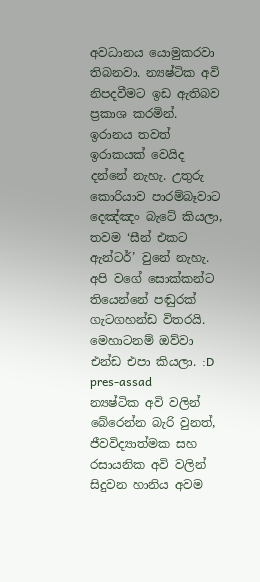අවධානය යොමුකරවා තිබනවා. න්‍යෂ්ටික අවි නිපදවීමට ඉඩ ඇතිබව ප්‍රකාශ කරමින්. ඉරානය තවත් ඉරාකයක් වෙයිද දන්නේ නැහැ. උතුරු කොරියාව පාරම්බෑවාට දෙඤ්ඤං බැටේ කියලා, තවම ‘සීන් එකට ඇන්ටර්’ වුනේ නැහැ. අපි වගේ සොක්කන්ට තියෙන්නේ පඬුරක් ගැටගහන්ඩ විතරයි. මෙහාටනම් ඔව්වා එන්ඩ එපා කියලා. :D
pres-assad
න්‍යෂ්ටික අවි වලින් බේරෙන්න බැරි වුනත්, ජීවවිද්‍යාත්මක සහ රසායනික අවි වලින් සිදුවන හානිය අවම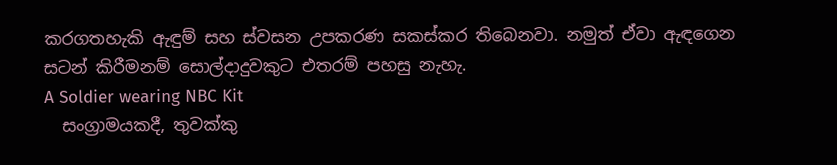කරගතහැකි ඇඳුම් සහ ස්වසන උපකරණ සකස්කර තිබෙනවා. නමුත් ඒවා ඇඳගෙන සටන් කිරීමනම් සොල්දාදුවකුට එතරම් පහසු නැහැ.
A Soldier wearing NBC Kit
  සංග්‍රාමයකදී, තුවක්කු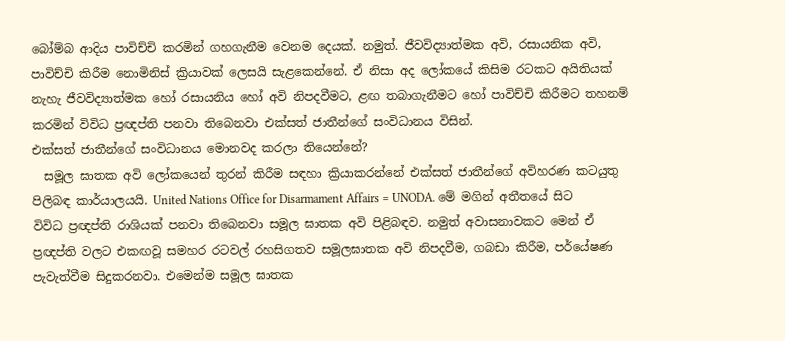බෝම්බ ආදිය පාවිච්චි කරමින් ගහගැනීම වෙනම දෙයක්. නමුත්. ජීවවිද්‍යාත්මක අවි, රසායනික අවි, පාවිච්චි කිරීම නොමිනිස් ක්‍රියාවක් ලෙසයි සැළකෙන්නේ. ඒ නිසා අද ලෝකයේ කිසිම රටකට අයිතියක් නැහැ ජීවවිද්‍යාත්මක හෝ රසායනිය හෝ අවි නිපදවීමට, ළඟ තබාගැනීමට හෝ පාවිච්චි කිරීමට තහනම් කරමින් විවිධ ප්‍රඥප්ති පනවා තිබෙනවා එක්සත් ජාතීන්ගේ සංවිධානය විසින්.
එක්සත් ජාතීන්ගේ සංවිධානය මොනවද කරලා තියෙන්නේ?
  සමූල ඝාතක අවි ලෝකයෙන් තුරන් කිරීම සඳහා ක්‍රියාකරන්නේ එක්සත් ජාතීන්ගේ අවිහරණ කටයුතු පිලිබඳ කාර්යාලයයි. United Nations Office for Disarmament Affairs = UNODA. මේ මගින් අතීතයේ සිට විවිධ ප්‍රඥප්ති රාශියක් පනවා තිබෙනවා සමූල ඝාතක අවි පිළිබඳව. නමුත් අවාසනාවකට මෙන් ඒ ප්‍රඥප්ති වලට එකඟවූ සමහර රටවල් රහසිගතව සමූලඝාතක අවි නිපදවීම, ගබඩා කිරීම, පර්යේෂණ පැවැත්වීම සිදුකරනවා. එමෙන්ම සමූල ඝාතක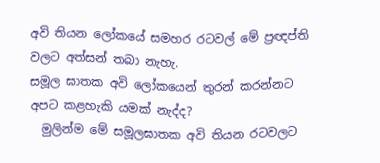අවි තියන ලෝකයේ සමහර රටවල් මේ ප්‍රඥප්ති වලට අත්සන් තබා නැහැ.
සමූල ඝාතක අවි ලෝකයෙන් තුරන් කරන්නට අපට කළහැකි යමක් නැද්ද?
  මුලින්ම මේ සමූලඝාතක අවි තියන රටවලට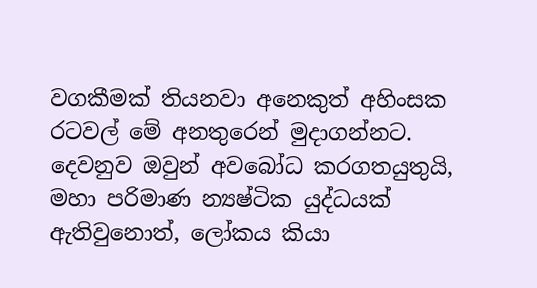වගකීමක් තියනවා අනෙකුත් අහිංසක රටවල් මේ අනතුරෙන් මුදාගන්නට. දෙවනුව ඔවුන් අවබෝධ කරගතයුතුයි, මහා පරිමාණ න්‍යෂ්ටික යුද්ධයක් ඇතිවුනොත්, ලෝකය කියා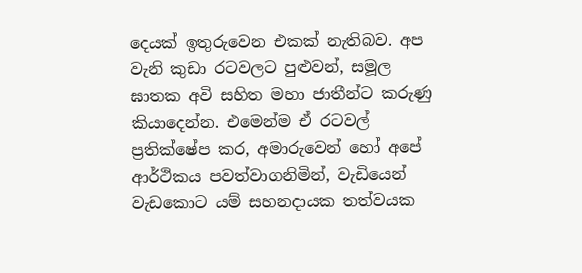දෙයක් ඉතුරුවෙන එකක් නැතිබව. අප වැනි කුඩා රටවලට පුළුවන්, සමූල ඝාතක අවි සහිත මහා ජාතීන්ට කරුණු කියාදෙන්න. එමෙන්ම ඒ රටවල් ප්‍රතික්ෂේප කර, අමාරුවෙන් හෝ අපේ ආර්ථිකය පවත්වාගනිමින්, වැඩියෙන් වැඩකොට යම් සහනදායක තත්වයක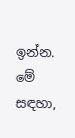ඉන්න. මේ සඳහා,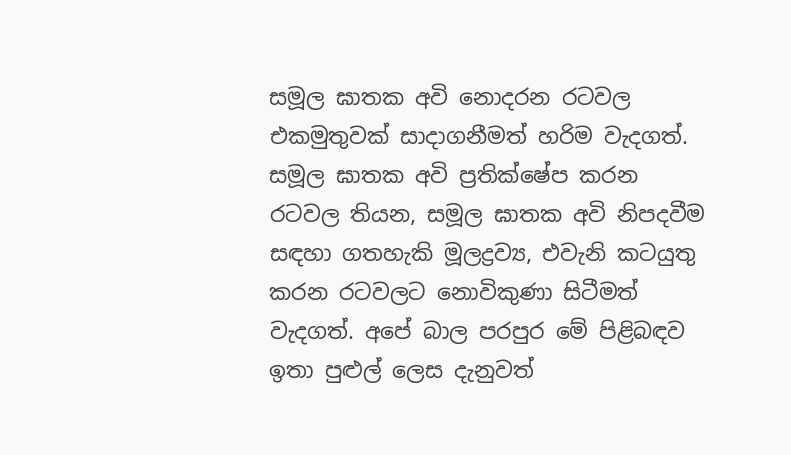සමූල ඝාතක අවි නොදරන රටවල එකමුතුවක් සාදාගනීමත් හරිම වැදගත්. සමූල ඝාතක අවි ප්‍රතික්ෂේප කරන රටවල තියන, සමූල ඝාතක අවි නිපදවීම සඳහා ගතහැකි මූලද්‍රව්‍ය, එවැනි කටයුතු කරන රටවලට නොවිකුණා සිටීමත් වැදගත්. අපේ බාල පරපුර මේ පිළිබඳව ඉතා පුළුල් ලෙස දැනුවත්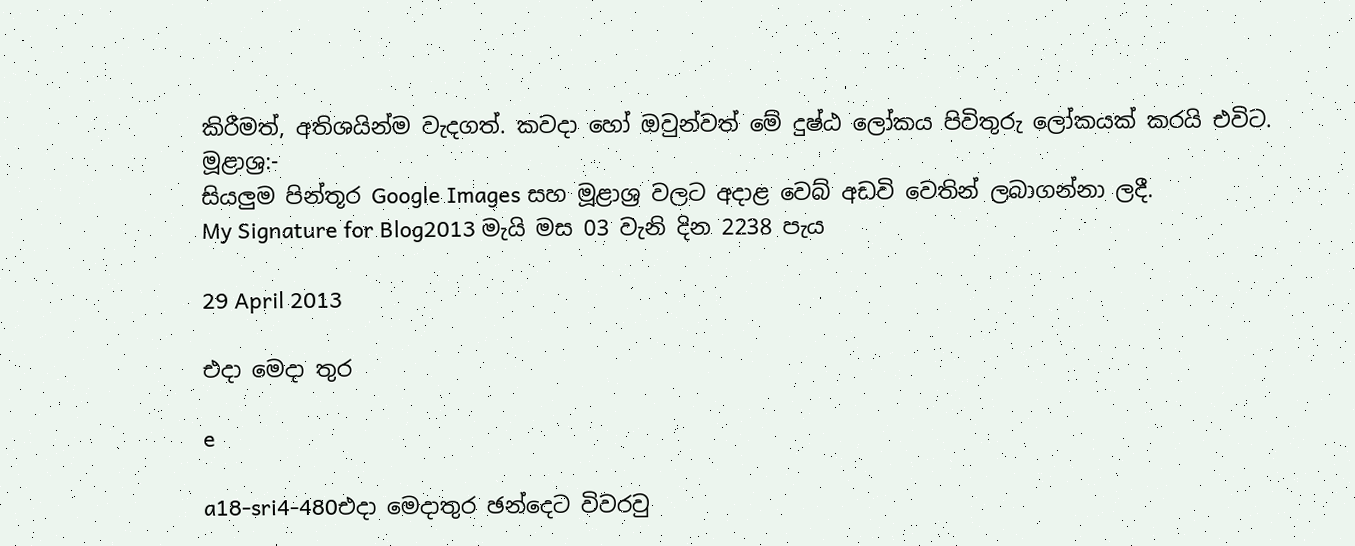කිරීමත්, අතිශයින්ම වැදගත්. කවදා හෝ ඔවුන්වත් මේ දුෂ්ඨ ලෝකය පිවිතුරු ලෝකයක් කරයි එවිට.
මූළාශ්‍ර:-
සියලුම පින්තූර Google Images සහ මූළාශ්‍ර වලට අදාළ වෙබ් අඩවි වෙතින් ලබාගන්නා ලදී.
My Signature for Blog2013 මැයි මස 03 වැනි දින 2238 පැය

29 April 2013

එදා මෙදා තුර

e

a18-sri4-480එදා මෙදාතුර ඡන්දෙට විවරවු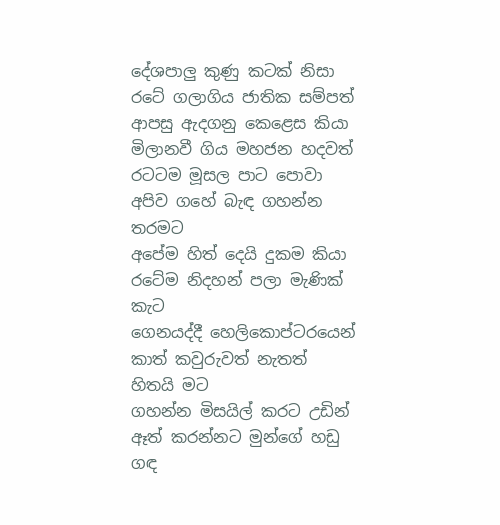දේශපාලු කුණු කටක් නිසා
රටේ ගලාගිය ජාතික සම්පත්
ආපසු ඇදගනු කෙළෙස කියා
මිලානවී ගිය මහජන හදවත්
රටටම මූසල පාට පොවා
අපිව ගහේ බැඳ ගහන්න තරමට
අපේම හිත් දෙයි දුකම කියා
රටේම නිදහන් පලා මැණික් කැට
ගෙනයද්දී හෙලිකොප්ටරයෙන්
කාත් කවුරුවත් නැතත් හිතයි මට
ගහන්න මිසයිල් කරට උඩින්
ඈත් කරන්නට මුන්ගේ හඩු ගඳ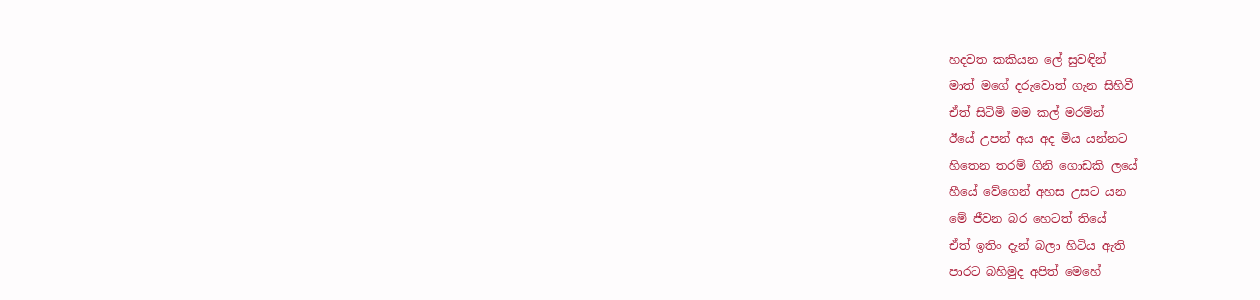හදවත කකියන ලේ සුවඳින්
මාත් මගේ දරුවොත් ගැන සිහිවී
ඒත් සිටිමි මම කල් මරමින්
ඊයේ උපන් අය අද මිය යන්නට
හිතෙන තරම් ගිනි ගොඩකි ලයේ
හීයේ වේගෙන් අහස උසට යන
මේ ජීවන බර හෙටත් තියේ
ඒත් ඉතිං දැන් බලා හිටිය ඇති
පාරට බහිමුද අපිත් මෙහේ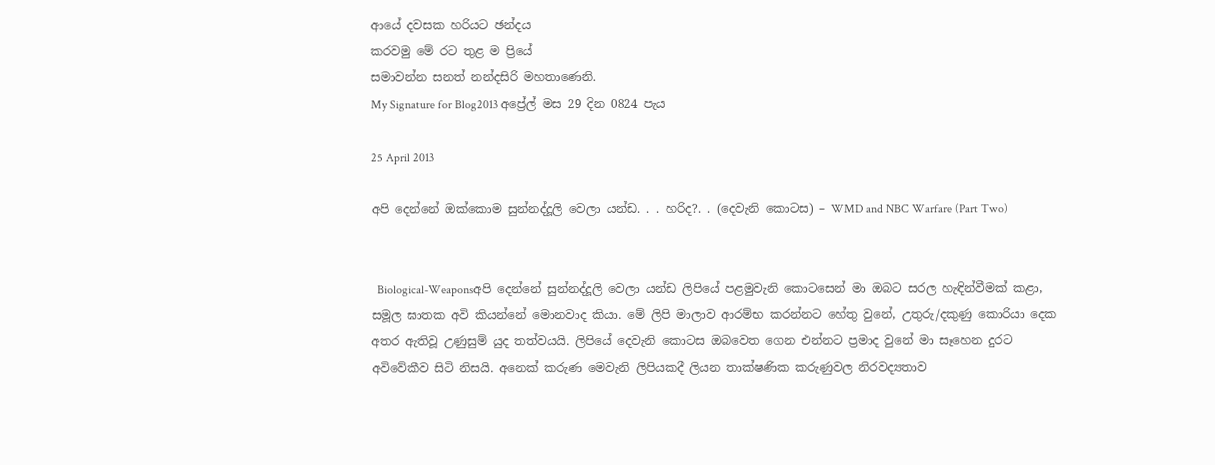ආයේ දවසක හරියට ඡන්දය
කරවමු මේ රට තුළ ම ප්‍රියේ
සමාවන්න සනත් නන්දසිරි මහතාණෙනි.
My Signature for Blog2013 අප්‍රේල් මස 29 දින 0824 පැය

25 April 2013

අපි දෙන්නේ ඔක්කොම සුන්නද්දූලි වෙලා යන්ඩ. . . හරිද?. . (දෙවැනි කොටස) – WMD and NBC Warfare (Part Two)


  Biological-Weaponsඅපි දෙන්නේ සුන්නද්දූලි වෙලා යන්ඩ ලිපියේ පළමුවැනි කොටසෙන් මා ඔබට සරල හැඳින්වීමක් කළා, සමූල ඝාතක අවි කියන්නේ මොනවාද කියා. මේ ලිපි මාලාව ආරම්භ කරන්නට හේතු වුනේ, උතුරු/දකුණු කොරියා දෙක අතර ඇතිවූ උණුසුම් යුද තත්වයයි. ලිපියේ දෙවැනි කොටස ඔබවෙත ගෙන එන්නට ප්‍රමාද වුනේ මා සෑහෙන දුරට අවිවේකීව සිටි නිසයි. අනෙක් කරුණ මෙවැනි ලිපියකදී ලියන තාක්ෂණික කරුණුවල නිරවද්‍යතාව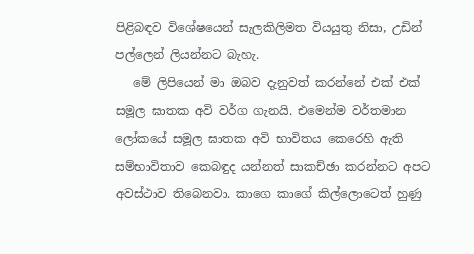පිළිබඳව විශේෂයෙන් සැලකිලිමත වියයුතු නිසා, උඩින් පල්ලෙන් ලියන්නට බැහැ.
   මේ ලිපියෙන් මා ඔබව දැනුවත් කරන්නේ එක් එක් සමූල ඝාතක අවි වර්ග ගැනයි. එමෙන්ම වර්තමාන ලෝකයේ සමූල ඝාතක අවි භාවිතය කෙරෙහි ඇති සම්භාවිතාව කෙබඳුද යන්නත් සාකච්ඡා කරන්නට අපට අවස්ථාව තිබෙනවා. කාගෙ කාගේ කිල්ලොටෙත් හුණු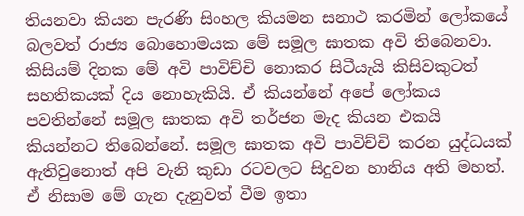තියනවා කියන පැරණි සිංහල කියමන සනාථ කරමින් ලෝකයේ බලවත් රාජ්‍ය බොහොමයක මේ සමූල ඝාතක අවි තිබෙනවා. කිසියම් දිනක මේ අවි පාවිච්චි නොකර සිටීයැයි කිසිවකුටත් සහතිකයක් දිය නොහැකියි. ඒ කියන්නේ අපේ ලෝකය පවතින්නේ සමූල ඝාතක අවි තර්ජන මැද කියන එකයි කියන්නට තිබෙන්නේ. සමූල ඝාතක අවි පාවිච්චි කරන යුද්ධයක් ඇතිවුනොත් අපි වැනි කුඩා රටවලට සිදුවන හානිය අති මහත්. ඒ නිසාම මේ ගැන දැනුවත් වීම ඉතා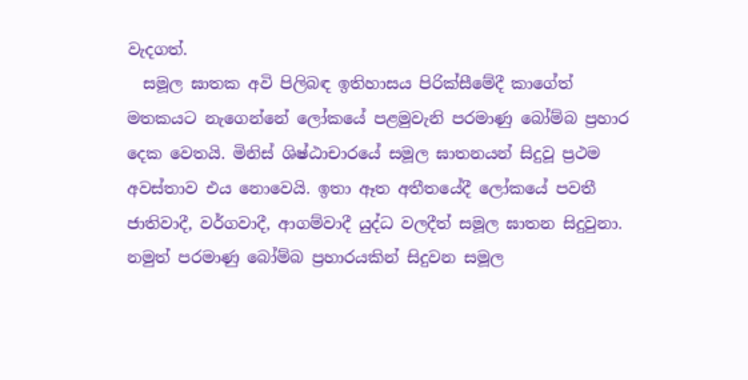වැදගත්.
  සමූල ඝාතක අවි පිලිබඳ ඉතිහාසය පිරික්සීමේදී කාගේත් මතකයට නැගෙන්නේ ලෝකයේ පළමුවැනි පරමාණු බෝම්බ ප්‍රහාර දෙක වෙතයි. මිනිස් ශිෂ්ඨාචාරයේ සමූල ඝාතනයන් සිදුවූ ප්‍රථම අවස්තාව එය නොවෙයි. ඉතා ඈත අතීතයේදී ලෝකයේ පවතී ජාතිවාදී, වර්ගවාදී, ආගම්වාදී යුද්ධ වලදීත් සමූල ඝාතන සිදුවුනා. නමුත් පරමාණු බෝම්බ ප්‍රහාරයකින් සිදුවන සමූල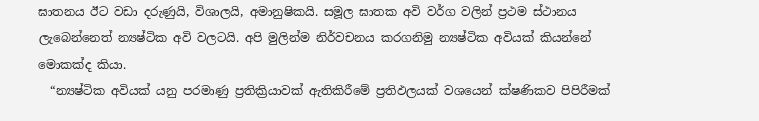ඝාතනය ඊට වඩා දරුණුයි, විශාලයි, අමානුෂිකයි. සමූල ඝාතක අවි වර්ග වලින් ප්‍රථම ස්ථානය ලැබෙන්නෙත් න්‍යෂ්ටික අවි වලටයි. අපි මුලින්ම නිර්වචනය කරගනිමු න්‍යෂ්ටික අවියක් කියන්නේ මොකක්ද කියා.
  “න්‍යෂ්ටික අවියක් යනු පරමාණු ප්‍රතික්‍රියාවක් ඇතිකිරීමේ ප්‍රතිඵලයක් වශයෙන් ක්ෂණිකව පිපිරීමක්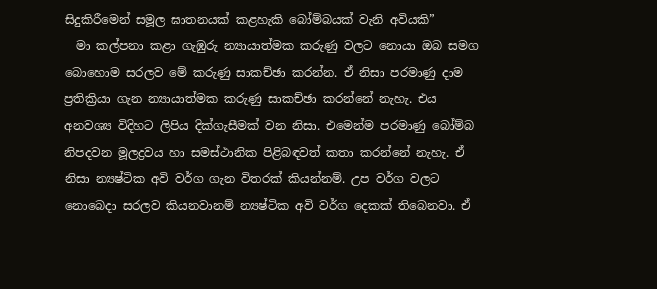සිදුකිරීමෙන් සමූල ඝාතනයක් කළහැකි බෝම්බයක් වැනි අවියකි”
  මා කල්පනා කළා ගැඹුරු න්‍යායාත්මක කරුණු වලට නොයා ඔබ සමග බොහොම සරලව මේ කරුණු සාකච්ඡා කරන්න. ඒ නිසා පරමාණු දාම ප්‍රතික්‍රියා ගැන න්‍යායාත්මක කරුණු සාකච්ඡා කරන්නේ නැහැ. එය අනවශ්‍ය විදිහට ලිපිය දික්ගැසීමක් වන නිසා. එමෙන්ම පරමාණු බෝම්බ නිපදවන මූලද්‍රවය හා සමස්ථානික පිළිබඳවත් කතා කරන්නේ නැහැ. ඒ නිසා න්‍යෂ්ටික අවි වර්ග ගැන විතරක් කියන්නම්. උප වර්ග වලට නොබෙදා සරලව කියනවානම් න්‍යෂ්ටික අවි වර්ග දෙකක් තිබෙනවා. ඒ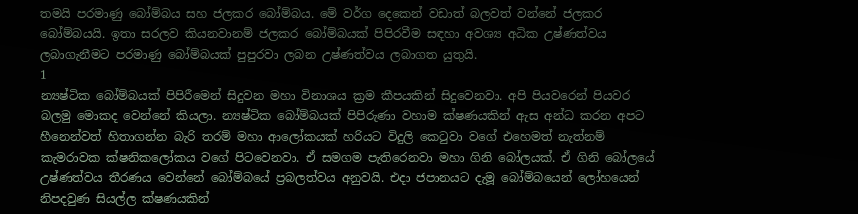තමයි පරමාණු බෝම්බය සහ ජලකර බෝම්බය. මේ වර්ග දෙකෙන් වඩාත් බලවත් වන්නේ ජලකර බෝම්බයයි. ඉතා සරලව කියනවානම් ජලකර බෝම්බයක් පිපිරවීම සඳහා අවශ්‍ය අධික උෂ්ණත්වය ලබාගැනීමට පරමාණු බෝම්බයක් පුපුරවා ලබන උෂ්ණත්වය ලබාගත යුතුයි.
1
න්‍යෂ්ටික බෝම්බයක් පිපිරීමෙන් සිදුවන මහා විනාශය ක්‍රම කීපයකින් සිදුවෙනවා. අපි පියවරෙන් පියවර බලමු මොකද වෙන්නේ කියලා. න්‍යෂ්ටික බෝම්බයක් පිපිරුණා වහාම ක්ෂණයකින් ඇස අන්ධ කරන අපට හීනෙන්වත් හිතාගන්න බැරි තරම් මහා ආලෝකයක් හරියට විදුලි කෙටුවා වගේ එහෙමත් නැත්නම් කැමරාවක ක්ෂනිකලෝකය වගේ පිටවෙනවා. ඒ සමගම පැතිරෙනවා මහා ගිනි බෝලයක්. ඒ ගිනි බෝලයේ උෂ්ණත්වය තීරණය වෙන්නේ බෝම්බයේ ප්‍රබලත්වය අනුවයි. එදා ජපානයට දැමූ බෝම්බයෙන් ලෝහයෙන් නිපදවුණ සියල්ල ක්ෂණයකින්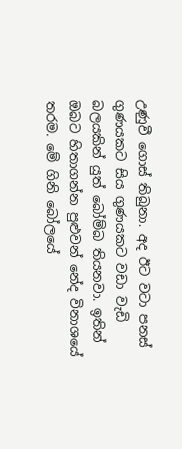උණුවී ගොස් තිබුනා. අද ඊට වටා පනස් ගුණයකට සිය ගුණයකට වඩා වැඩි බලයකින් යුත් බෝම්බ තියනවා. ඉතින් ඔබට හිතාගන්න පුළුවන් නේද විනාශයේ තරම. මේ ගිනි බෝලයේ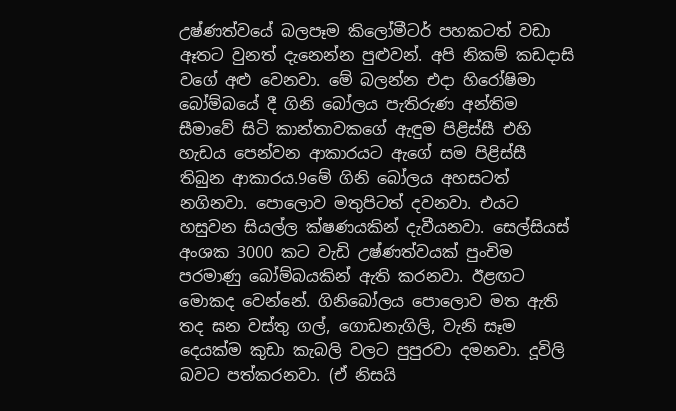උෂ්ණත්වයේ බලපෑම කිලෝමීටර් පහකටත් වඩා ඈතට වුනත් දැනෙන්න පුළුවන්. අපි නිකම් කඩදාසි වගේ අළු වෙනවා. මේ බලන්න එදා හිරෝෂිමා බෝම්බයේ දී ගිනි බෝලය පැතිරුණ අන්තිම සීමාවේ සිටි කාන්තාවකගේ ඇඳුම පිළිස්සී එහි හැඩය පෙන්වන ආකාරයට ඇගේ සම පිළිස්සී තිබුන ආකාරය.9මේ ගිනි බෝලය අහසටත් නගිනවා. පොලොව මතුපිටත් දවනවා. එයට හසුවන සියල්ල ක්ෂණයකින් දැවීයනවා. සෙල්සියස් අංශක 3000 කට වැඩි උෂ්ණත්වයක් පුංචිම පරමාණු බෝම්බයකින් ඇති කරනවා. ඊළඟට මොකද වෙන්නේ. ගිනිබෝලය පොලොව මත ඇති තද ඝන වස්තු ගල්, ගොඩනැගිලි, වැනි සෑම දෙයක්ම කුඩා කැබලි වලට පුපුරවා දමනවා. දූවිලි බවට පත්කරනවා. (ඒ නිසයි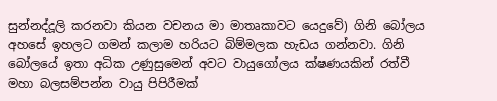සුන්නද්දූලි කරනවා කියන වචනය මා මාතෘකාවට යෙදුවේ) ගිනි බෝලය අහසේ ඉහලට ගමන් කලාම හරියට බිම්මලක හැඩය ගන්නවා. ගිනි බෝලයේ ඉතා අධික උණුසුමෙන් අවට වායුගෝලය ක්ෂණයකින් රත්වී මහා බලසම්පන්න වායු පිපිරීමක්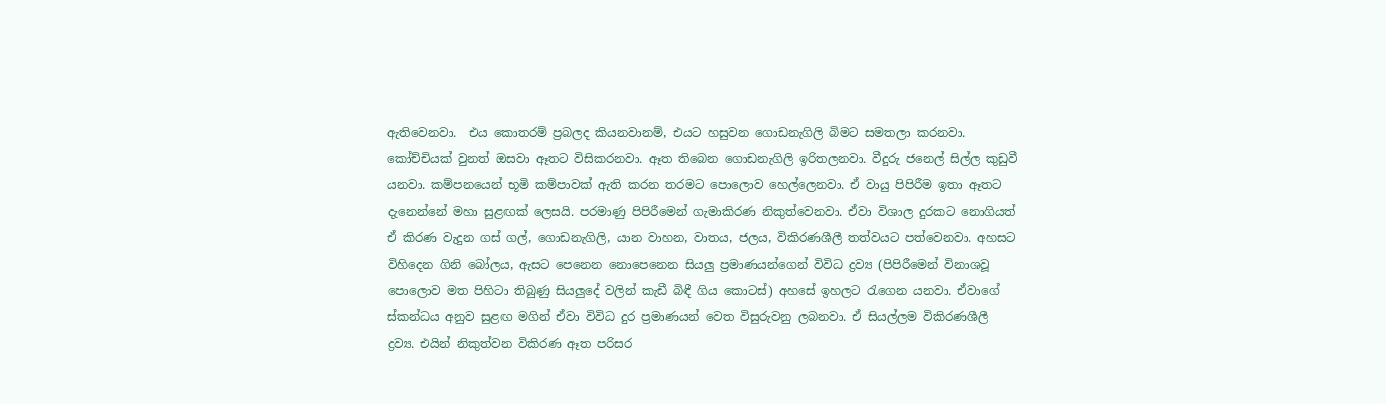ඇතිවෙනවා.  එය කොතරම් ප්‍රබලද කියනවානම්, එයට හසුවන ගොඩනැගිලි බිමට සමතලා කරනවා. කෝච්චියක් වුනත් ඔසවා ඈතට විසිකරනවා. ඈත තිබෙන ගොඩනැගිලි ඉරිතලනවා. වීදුරු ජනෙල් සිල්ල කුඩුවී යනවා. කම්පනයෙන් භූමි කම්පාවක් ඇති කරන තරමට පොලොව හෙල්ලෙනවා. ඒ වායු පිපිරීම ඉතා ඈතට දැනෙන්නේ මහා සුළඟක් ලෙසයි. පරමාණු පිපිරීමෙන් ගැමාකිරණ නිකුත්වෙනවා. ඒවා විශාල දුරකට නොගියත් ඒ කිරණ වැදුන ගස් ගල්, ගොඩනැගිලි, යාන වාහන, වාතය, ජලය, විකිරණශීලී තත්වයට පත්වෙනවා. අහසට විහිදෙන ගිනි බෝලය, ඇසට පෙනෙන නොපෙනෙන සියලු ප්‍රමාණයන්ගෙන් විවිධ ද්‍රව්‍ය (පිපිරීමෙන් විනාශවූ පොලොව මත පිහිටා තිබුණු සියලුදේ වලින් කැඩී බිඳී ගිය කොටස්) අහසේ ඉහලට රැගෙන යනවා. ඒවාගේ ස්කන්ධය අනුව සුළඟ මගින් ඒවා විවිධ දුර ප්‍රමාණයන් වෙත විසුරුවනු ලබනවා. ඒ සියල්ලම විකිරණශීලී ද්‍රව්‍ය. එයින් නිකුත්වන විකිරණ ඈත පරිසර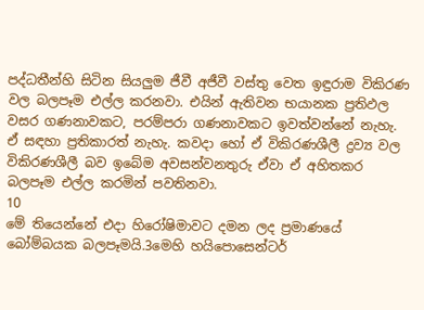පද්ධතීන්හි සිටින සියලුම ජීවී අජීවී වස්තු වෙත ඉඳුරාම විකිරණ වල බලපෑම එල්ල කරනවා. එයින් ඇතිවන භයානක ප්‍රතිඵල වසර ගණනාවකට, පරම්පරා ගණනාවකට ඉවත්වන්නේ නැහැ. ඒ සඳහා ප්‍රතිකාරත් නැහැ. කවදා හෝ ඒ විකිරණශීලී ද්‍රව්‍ය වල විකිරණශීලී බව ඉබේම අවසන්වනතුරු ඒවා ඒ අහිතකර බලපෑම එල්ල කරමින් පවතිනවා.
10
මේ තියෙන්නේ එදා හිරෝෂිමාවට දමන ලද ප්‍රමාණයේ බෝම්බයක බලපෑමයි.3මෙහි හයිපොසෙන්ටර්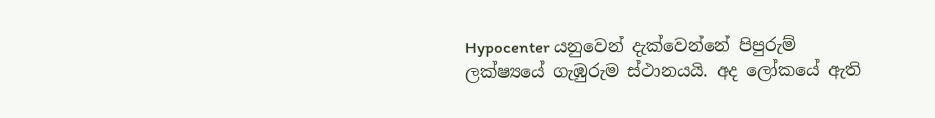Hypocenter යනුවෙන් දැක්වෙන්නේ පිපුරුම් ලක්ෂ්‍යයේ ගැඹුරුම ස්ථානයයි. අද ලෝකයේ ඇති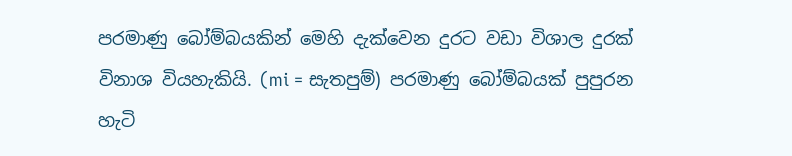පරමාණු බෝම්බයකින් මෙහි දැක්වෙන දුරට වඩා විශාල දුරක් විනාශ වියහැකියි. (mi = සැතපුම්) පරමාණු බෝම්බයක් පුපුරන හැටි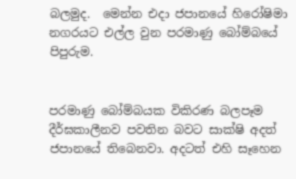බලමුද.  මෙන්න එදා ජපානයේ හිරෝෂිමා නගරයට එල්ල වුන පරමාණු බෝම්බයේ පිපුරුම.


පරමාණු බෝම්බයක විකිරණ බලපෑම දීර්ඝකාලීනව පවතින බවට සාක්ෂි අදත් ජපානයේ තිබෙනවා. අදටත් එහි සෑහෙන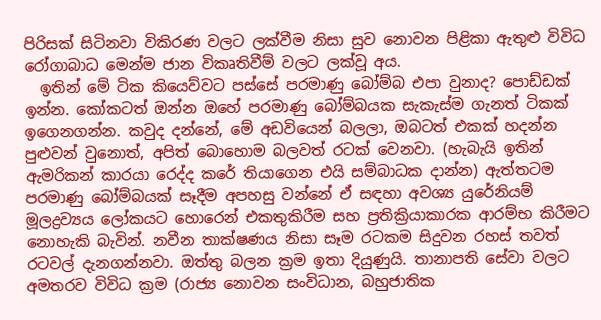පිරිසක් සිටිනවා විකිරණ වලට ලක්වීම නිසා සුව නොවන පිළිකා ඇතුළු විවිධ රෝගාබාධ මෙන්ම ජාන විකෘතිවීම් වලට ලක්වූ අය.
  ඉතින් මේ ටික කියෙව්වට පස්සේ පරමාණු බෝම්බ එපා වුනාද? පොඩ්ඩක් ඉන්න. කෝකටත් ඔන්න ඔහේ පරමාණු බෝම්බයක සැකැස්ම ගැනත් ටිකක් ඉගෙනගන්න. කවුද දන්නේ, මේ අඩවියෙන් බලලා, ඔබටත් එකක් හදන්න පුළුවන් වුනොත්, අපිත් බොහොම බලවත් රටක් වෙනවා. (හැබැයි ඉතින් ඇමරිකන් කාරයා රෙද්ද කරේ තියාගෙන එයි සම්බාධක දාන්න) ඇත්තටම පරමාණු බෝම්බයක් සෑදීම අපහසු වන්නේ ඒ සඳහා අවශ්‍ය යුරේනියම් මූලද්‍රව්‍යය ලෝකයට හොරෙන් එකතුකිරීම සහ ප්‍රතික්‍රියාකාරක ආරම්භ කිරීමට නොහැකි බැවින්. නවීන තාක්ෂණය නිසා සෑම රටකම සිදුවන රහස් තවත් රටවල් දැනගන්නවා. ඔත්තු බලන ක්‍රම ඉතා දියුණුයි. තානාපති සේවා වලට අමතරව විවිධ ක්‍රම (රාජ්‍ය නොවන සංවිධාන, බහුජාතික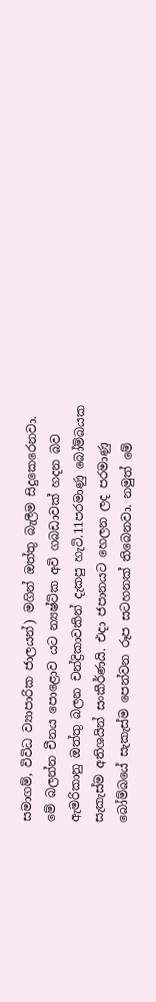සමාගම්, විවිධ ව්‍යාපාරික ජාලයන්) මගින් ඔත්තු බැලීම සිදුකෙරෙනවා. මේ බලන්න චීනය පොළොව යට න්‍යෂ්ටික අවි ගබඩාවක් හදන බව ඇමරිකානු ඔත්තු බලන චන්ද්‍රිකාවකින් දැකපු හැටි.11පරමාණු බෝම්බයක සැකැස්ම අතිශයින් සංකීර්ණයි. එදා ජපානයට හෙලන ලද පරමාණු බෝම්බයේ සැකැස්ම පෙන්වන රූප සටහනක් තිබෙනවා. නමුත් මේ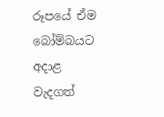රූපයේ ඒම බෝම්බයට අදාළ වැදගත්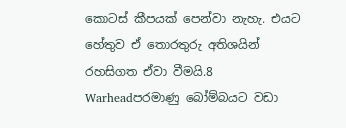කොටස් කීපයක් පෙන්වා නැහැ. එයට හේතුව ඒ තොරතුරු අතිශයින් රහසිගත ඒවා වීමයි.8  Warheadපරමාණු බෝම්බයට වඩා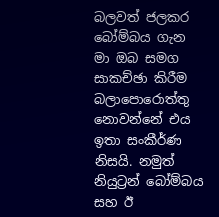බලවත් ජලකර බෝම්බය ගැන මා ඔබ සමග සාකච්ඡා කිරීම බලාපොරොත්තු නොවන්නේ එය ඉතා සංකීර්ණ නිසයි. නමුත් නියුට්‍රන් බෝම්බය සහ ඊ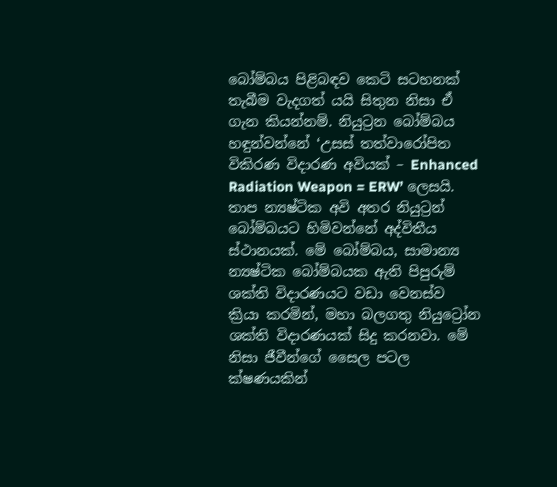බෝම්බය පිළිබඳව කෙටි සටහනක් තැබීම වැදගත් යයි සිතුන නිසා ඒ ගැන කියන්නම්. නියුට්‍රන බෝම්බය හඳුන්වන්නේ ‘උසස් තත්වාරෝපිත විකිරණ විදාරණ අවියක් – Enhanced Radiation Weapon = ERW’ ලෙසයි. තාප න්‍යෂ්ටික අවි අතර නියුට්‍රන් බෝම්බයට හිමිවන්නේ අද්විතීය ස්ථානයක්. මේ බෝම්බය, සාමාන්‍ය න්‍යෂ්ටික බෝම්බයක ඇති පිපුරුම් ශක්ති විදාරණයට වඩා වෙනස්ව ක්‍රියා කරමින්, මහා බලගතු නියුට්‍රෝන ශක්ති විදාරණයක් සිදු කරනවා. මේ නිසා ජීවීන්ගේ සෛල පටල ක්ෂණයකින්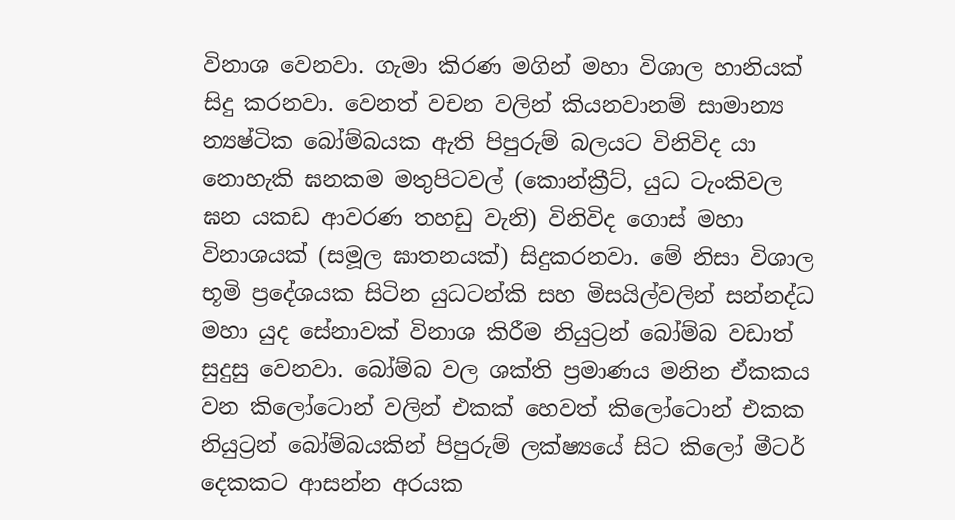විනාශ වෙනවා. ගැමා කිරණ මගින් මහා විශාල හානියක් සිදු කරනවා. වෙනත් වචන වලින් කියනවානම් සාමාන්‍ය න්‍යෂ්ටික බෝම්බයක ඇති පිපුරුම් බලයට විනිවිද යා නොහැකි ඝනකම මතුපිටවල් (කොන්ක්‍රීට්, යුධ ටැංකිවල ඝන යකඩ ආවරණ තහඩු වැනි) විනිවිද ගොස් මහා විනාශයක් (සමූල ඝාතනයක්) සිදුකරනවා. මේ නිසා විශාල භූමි ප්‍රදේශයක සිටින යුධටන්කි සහ මිසයිල්වලින් සන්නද්ධ මහා යුද සේනාවක් විනාශ කිරීම නියුට්‍රන් බෝම්බ වඩාත් සුදුසු වෙනවා. බෝම්බ වල ශක්ති ප්‍රමාණය මනින ඒකකය වන කිලෝටොන් වලින් එකක් හෙවත් කිලෝටොන් එකක නියුට්‍රන් බෝම්බයකින් පිපුරුම් ලක්ෂ්‍යයේ සිට කිලෝ මීටර් දෙකකට ආසන්න අරයක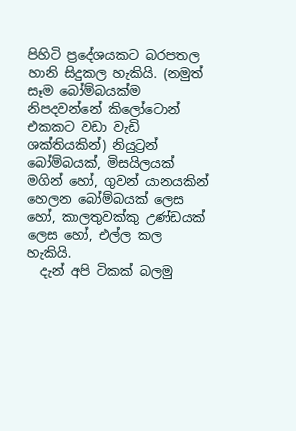පිහිටි ප්‍රදේශයකට බරපතල හානි සිදුකල හැකියි. (නමුත් සෑම බෝම්බයක්ම නිපදවන්නේ කිලෝටොන් එකකට වඩා වැඩි ශක්තියකින්) නියුට්‍රන් බෝම්බයක්, මිසයිලයක් මගින් හෝ, ගුවන් යානයකින් හෙලන බෝම්බයක් ලෙස හෝ, කාලතුවක්කු උණ්ඩයක් ලෙස හෝ, එල්ල කල හැකියි.
  දැන් අපි ටිකක් බලමු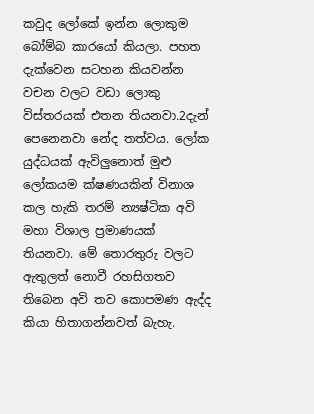කවුද ලෝකේ ඉන්න ලොකුම බෝම්බ කාරයෝ කියලා. පහත දැක්වෙන සටහන කියවන්න වචන වලට වඩා ලොකු විස්තරයක් එතන තියනවා.2දැන් පෙනෙනවා නේද තත්වය. ලෝක යුද්ධයක් ඇවිලුනොත් මුළු ලෝකයම ක්ෂණයකින් විනාශ කල හැකි තරම් න්‍යෂ්ටික අවි මහා විශාල ප්‍රමාණයක් තියනවා. මේ තොරතුරු වලට ඇතුලත් නොවී රහසිගතව තිබෙන අවි තව කොපමණ ඇද්ද කියා හිතාගන්නවත් බැහැ.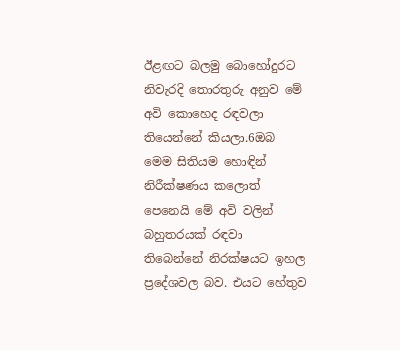ඊළඟට බලමු බොහෝදුරට නිවැරදි තොරතුරු අනුව මේ අවි කොහෙද රඳවලා තියෙන්නේ කියලා.6ඔබ මෙම සිතියම හොඳින් නිරීක්ෂණය කලොත් පෙනෙයි මේ අවි වලින් බහුතරයක් රඳවා තිබෙන්නේ නිරක්ෂයට ඉහල ප්‍රදේශවල බව. එයට හේතුව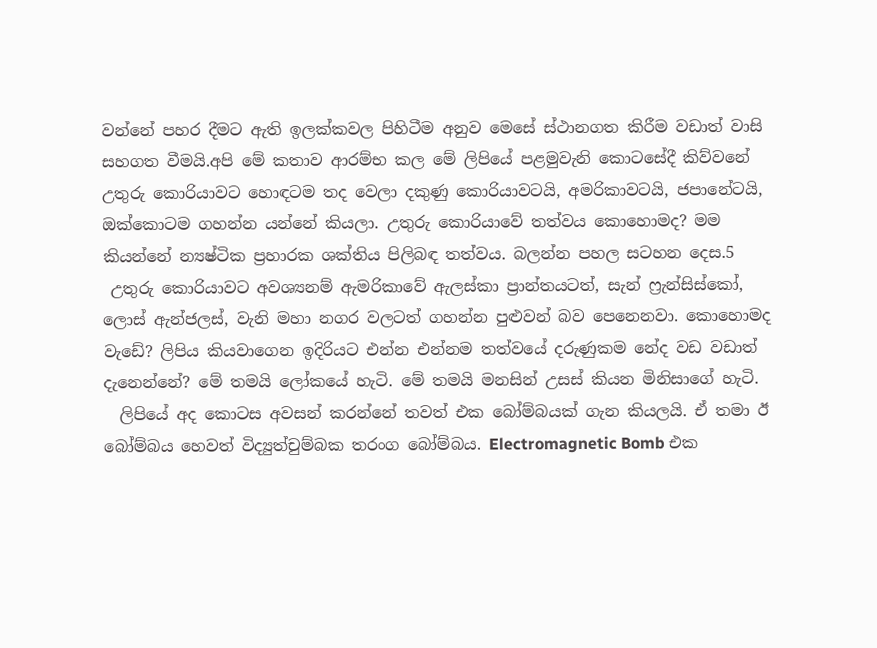වන්නේ පහර දීමට ඇති ඉලක්කවල පිහිටීම අනුව මෙසේ ස්ථානගත කිරීම වඩාත් වාසි සහගත වීමයි.අපි මේ කතාව ආරම්භ කල මේ ලිපියේ පළමුවැනි කොටසේදී කිව්වනේ උතුරු කොරියාවට හොඳටම තද වෙලා දකුණු කොරියාවටයි, අමරිකාවටයි, ජපානේටයි, ඔක්කොටම ගහන්න යන්නේ කියලා. උතුරු කොරියාවේ තත්වය කොහොමද? මම කියන්නේ න්‍යෂ්ටික ප්‍රහාරක ශක්තිය පිලිබඳ තත්වය. බලන්න පහල සටහන දෙස.5
 උතුරු කොරියාවට අවශ්‍යනම් ඇමරිකාවේ ඇලස්කා ප්‍රාන්තයටත්, සැන් ෆ්‍රැන්සිස්කෝ, ලොස් ඇන්ජලස්, වැනි මහා නගර වලටත් ගහන්න පුළුවන් බව පෙනෙනවා. කොහොමද වැඩේ? ලිපිය කියවාගෙන ඉදිරියට එන්න එන්නම තත්වයේ දරුණුකම නේද වඩ වඩාත් දැනෙන්නේ? මේ තමයි ලෝකයේ හැටි. මේ තමයි මනසින් උසස් කියන මිනිසාගේ හැටි.
  ලිපියේ අද කොටස අවසන් කරන්නේ තවත් එක බෝම්බයක් ගැන කියලයි. ඒ තමා ඊ බෝම්බය හෙවත් විද්‍යුත්චුම්බක තරංග බෝම්බය. Electromagnetic Bomb එක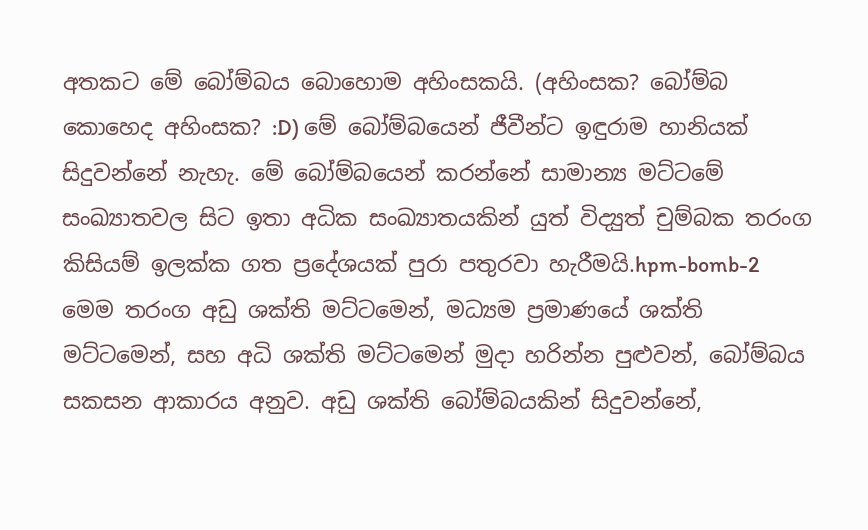අතකට මේ බෝම්බය බොහොම අහිංසකයි. (අහිංසක? බෝම්බ කොහෙද අහිංසක? :D) මේ බෝම්බයෙන් ජීවීන්ට ඉඳුරාම හානියක් සිදුවන්නේ නැහැ. මේ බෝම්බයෙන් කරන්නේ සාමාන්‍ය මට්ටමේ සංඛ්‍යාතවල සිට ඉතා අධික සංඛ්‍යාතයකින් යුත් විද්‍යුත් චුම්බක තරංග කිසියම් ඉලක්ක ගත ප්‍රදේශයක් පුරා පතුරවා හැරීමයි.hpm-bomb-2  මෙම තරංග අඩු ශක්ති මට්ටමෙන්, මධ්‍යම ප්‍රමාණයේ ශක්ති මට්ටමෙන්, සහ අධි ශක්ති මට්ටමෙන් මුදා හරින්න පුළුවන්, බෝම්බය සකසන ආකාරය අනුව. අඩු ශක්ති බෝම්බයකින් සිදුවන්නේ,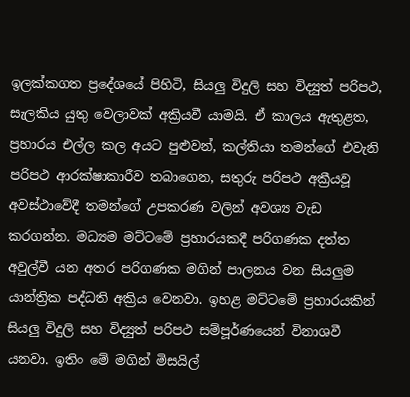ඉලක්කගත ප්‍රදේශයේ පිහිටි, සියලු විදුලි සහ විද්‍යුත් පරිපථ, සැලකිය යුතු වෙලාවක් අක්‍රියවී යාමයි. ඒ කාලය ඇතුළත, ප්‍රහාරය එල්ල කල අයට පුළුවන්, කල්තියා තමන්ගේ එවැනි පරිපථ ආරක්ෂාකාරීව තබාගෙන, සතුරු පරිපථ අක්‍රීයවූ අවස්ථාවේදී තමන්ගේ උපකරණ වලින් අවශ්‍ය වැඩ කරගන්න. මධ්‍යම මට්ටමේ ප්‍රහාරයකදී පරිගණක දත්ත අවුල්වී යන අතර පරිගණක මගින් පාලනය වන සියලුම යාන්ත්‍රික පද්ධති අක්‍රිය වෙනවා. ඉහළ මට්ටමේ ප්‍රහාරයකින් සියලු විදුලි සහ විද්‍යුත් පරිපථ සම්පූර්ණයෙන් විනාශවී යනවා. ඉතිං මේ මගින් මිසයිල්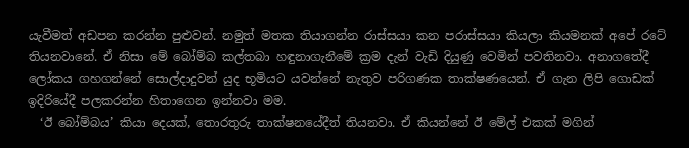යැවීමත් අඩපන කරන්න පුළුවන්. නමුත් මතක තියාගන්න රාස්සයා කන පරාස්සයා කියලා කියමනක් අපේ රටේ තියනවානේ. ඒ නිසා මේ බෝම්බ කල්තබා හඳුනාගැනීමේ ක්‍රම දැන් වැඩි දියුණු වෙමින් පවතිනවා. අනාගතේදී ලෝකය ගහගන්නේ සොල්දාදුවන් යුද භූමියට යවන්නේ නැතුව පරිගණක තාක්ෂණයෙන්. ඒ ගැන ලිපි ගොඩක් ඉදිරියේදී පලකරන්න හිතාගෙන ඉන්නවා මම.
  ‘ඊ බෝම්බය’ කියා දෙයක්, තොරතුරු තාක්ෂනයේදීත් තියනවා. ඒ කියන්නේ ඊ මේල් එකක් මගින්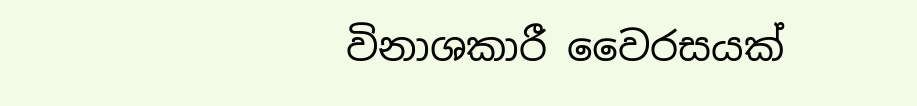විනාශකාරී වෛරසයක්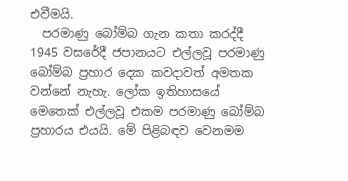එවීමයි.
  පරමාණු බෝම්බ ගැන කතා කරද්දී 1945 වසරේදී ජපානයට එල්ලවූ පරමාණු බෝම්බ ප්‍රහාර දෙක කවදාවත් අමතක වන්නේ නැහැ. ලෝක ඉතිහාසයේ මෙතෙක් එල්ලවූ එකම පරමාණු බෝම්බ ප්‍රහාරය එයයි. මේ පිළිබඳව වෙනමම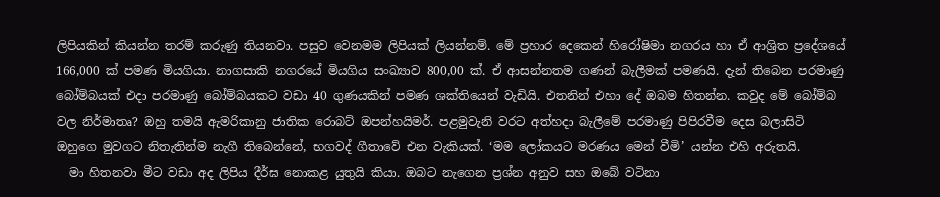ලිපියකින් කියන්න තරම් කරුණු තියනවා. පසුව වෙනමම ලිපියක් ලියන්නම්. මේ ප්‍රහාර දෙකෙන් හිරෝෂිමා නගරය හා ඒ ආශ්‍රිත ප්‍රදේශයේ 166,000 ක් පමණ මියගියා. නාගසාකි නගරයේ මියගිය සංඛ්‍යාව 800,00 ක්. ඒ ආසන්නතම ගණන් බැලීමක් පමණයි. දැන් තිබෙන පරමාණු බෝම්බයක් එදා පරමාණු බෝම්බයකට වඩා 40 ගුණයකින් පමණ ශක්තියෙන් වැඩියි. එතනින් එහා දේ ඔබම හිතන්න. කවුද මේ බෝම්බ වල නිර්මාතෘ? ඔහු තමයි ඇමරිකානු ජාතික රොබට් ඔපන්හයිමර්. පළමුවැනි වරට අත්හදා බැලීමේ පරමාණු පිපිරවීම දෙස බලාසිටි ඔහුගෙ මුවගට නිතැතින්ම නැගී තිබෙන්නේ, භගවද් ගීතාවේ එන වැකියක්. ‘මම ලෝකයට මරණය මෙන් වීමි’ යන්න එහි අරුතයි.
  මා හිතනවා මීට වඩා අද ලිපිය දීර්ඝ නොකළ යුතුයි කියා. ඔබට නැගෙන ප්‍රශ්න අනුව සහ ඔබේ වටිනා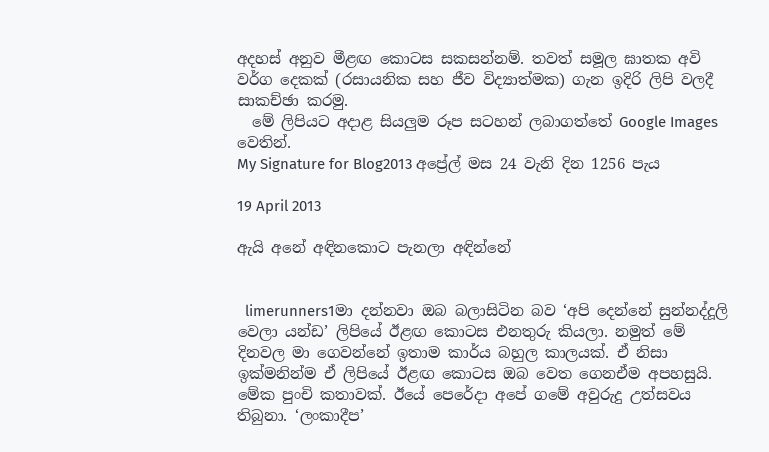අදහස් අනුව මීළඟ කොටස සකසන්නම්. තවත් සමූල ඝාතක අවි වර්ග දෙකක් (රසායනික සහ ජීව විද්‍යාත්මක) ගැන ඉදිරි ලිපි වලදී සාකච්ඡා කරමු.
  මේ ලිපියට අදාළ සියලුම රූප සටහන් ලබාගත්තේ Google Images වෙතින්.
My Signature for Blog2013 අප්‍රේල් මස 24 වැනි දින 1256 පැය

19 April 2013

ඇයි අනේ අඳිනකොට පැනලා අඳින්නේ


  limerunners1මා දන්නවා ඔබ බලාසිටින බව ‘අපි දෙන්නේ සුන්නද්දූලි වෙලා යන්ඩ’ ලිපියේ ඊළඟ කොටස එනතුරු කියලා. නමුත් මේ දිනවල මා ගෙවන්නේ ඉතාම කාර්ය බහුල කාලයක්. ඒ නිසා ඉක්මනින්ම ඒ ලිපියේ ඊළඟ කොටස ඔබ වෙත ගෙනඒම අපහසුයි. මේක පුංචි කතාවක්. ඊයේ පෙරේදා අපේ ගමේ අවුරුදු උත්සවය තිබුනා. ‘ලංකාදීප’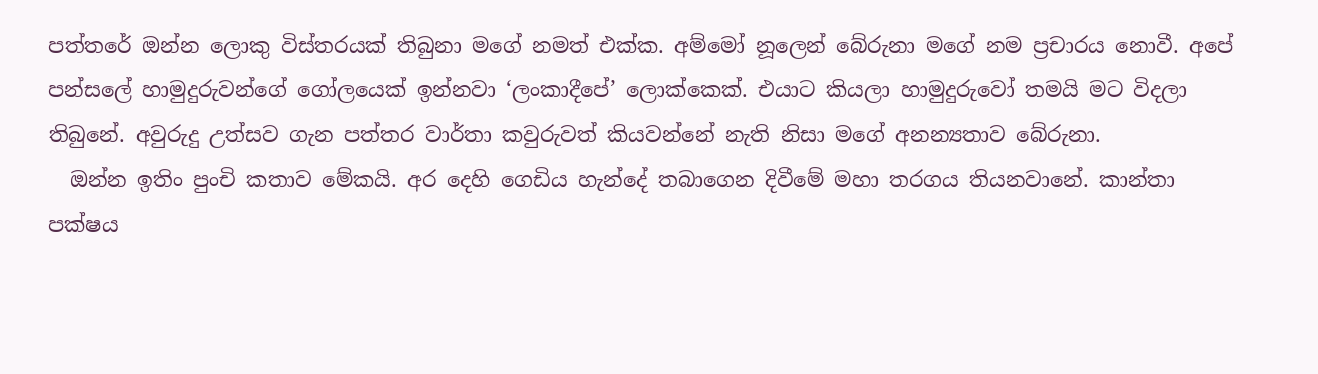පත්තරේ ඔන්න ලොකු විස්තරයක් තිබුනා මගේ නමත් එක්ක. අම්මෝ නූලෙන් බේරුනා මගේ නම ප්‍රචාරය නොවී. අපේ පන්සලේ හාමුදුරුවන්ගේ ගෝලයෙක් ඉන්නවා ‘ලංකාදීපේ’ ලොක්කෙක්. එයාට කියලා හාමුදුරුවෝ තමයි මට විදලා තිබුනේ. අවුරුදු උත්සව ගැන පත්තර වාර්තා කවුරුවත් කියවන්නේ නැති නිසා මගේ අනන්‍යතාව බේරුනා.
  ඔන්න ඉතිං පුංචි කතාව මේකයි. අර දෙහි ගෙඩිය හැන්දේ තබාගෙන දිවීමේ මහා තරගය තියනවානේ. කාන්තා පක්ෂය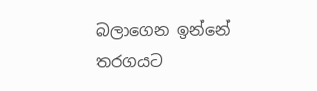බලාගෙන ඉන්නේ තරගයට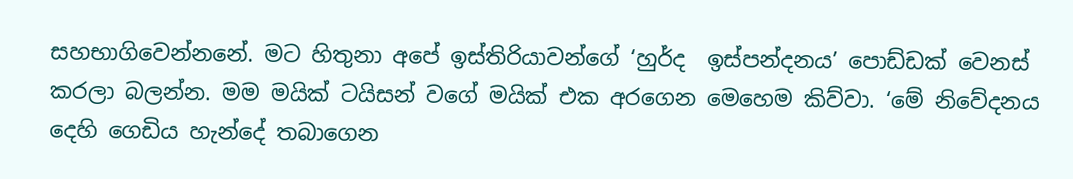සහභාගිවෙන්නනේ. මට හිතුනා අපේ ඉස්තිරියාවන්ගේ ‘හුර්ද  ඉස්පන්දනය’ පොඩ්ඩක් වෙනස් කරලා බලන්න. මම මයික් ටයිසන් වගේ මයික් එක අරගෙන මෙහෙම කිව්වා. ‘මේ නිවේදනය දෙහි ගෙඩිය හැන්දේ තබාගෙන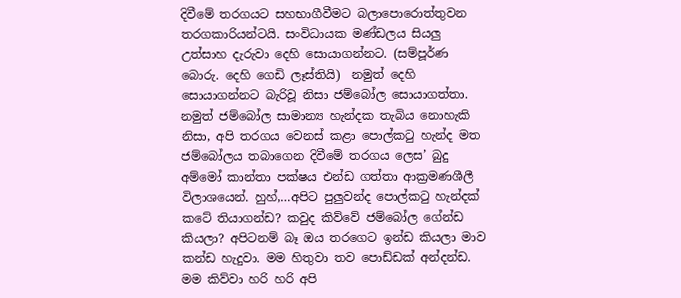දිවීමේ තරගයට සහභාගීවීමට බලාපොරොත්තුවන තරගකාරියන්ටයි. සංවිධායක මණ්ඩලය සියලු උත්සාහ දැරුවා දෙහි සොයාගන්නට. (සම්පූර්ණ බොරු. දෙහි ගෙඩි ලෑස්තියි)  නමුත් දෙහි සොයාගන්නට බැරිවූ නිසා ජම්බෝල සොයාගත්තා. නමුත් ජම්බෝල සාමාන්‍ය හැන්දක තැබිය නොහැකි නිසා, අපි තරගය වෙනස් කළා පොල්කටු හැන්ද මත ජම්බෝලය තබාගෙන දිවීමේ තරගය ලෙස’ බුදු අම්මෝ කාන්තා පක්ෂය එන්ඩ ගත්තා ආක්‍රමණශීලී විලාශයෙන්. හුහ්,…අපිට පුලුවන්ද පොල්කටු හැන්දක් කටේ තියාගන්ඩ? කවුද කිව්වේ ජම්බෝල ගේන්ඩ කියලා? අපිටනම් බෑ ඔය තරගෙට ඉන්ඩ කියලා මාව කන්ඩ හැදුවා. මම හිතුවා තව පොඩ්ඩක් අන්දන්ඩ. මම කිව්වා හරි හරි අපි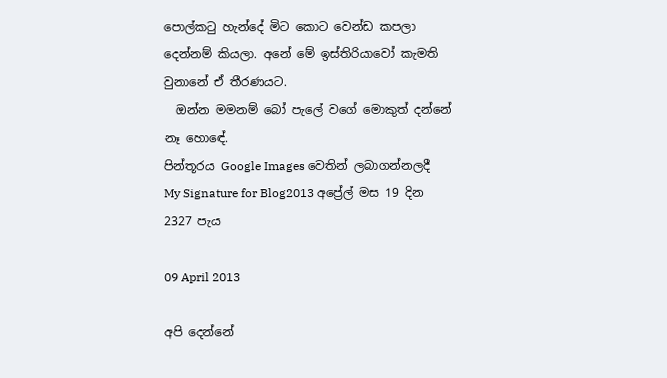පොල්කටු හැන්දේ මිට කොට වෙන්ඩ කපලා දෙන්නම් කියලා. අනේ මේ ඉස්තිරියාවෝ කැමති වුනානේ ඒ තීරණයට.
  ඔන්න මමනම් බෝ පැලේ වගේ මොකුත් දන්නේ නෑ හොඳේ.
පින්තූරය Google Images වෙතින් ලබාගන්නලදී
My Signature for Blog2013 අප්‍රේල් මස 19 දින 2327 පැය

09 April 2013

අපි දෙන්නේ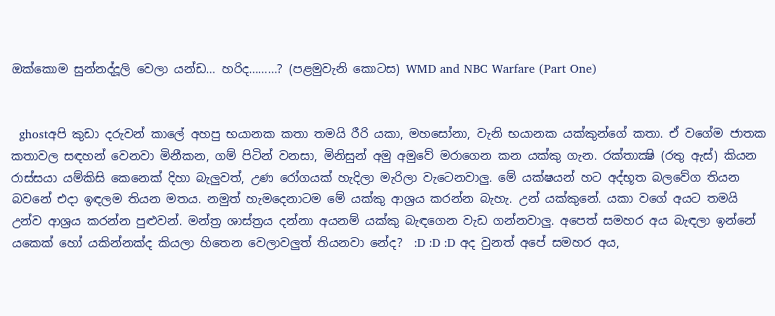ඔක්කොම සුන්නද්දූලි වෙලා යන්ඩ… හරිද………? (පළමුවැනි කොටස) WMD and NBC Warfare (Part One)


  ghostඅපි කුඩා දරුවන් කාලේ අහපු භයානක කතා තමයි රීරි යකා, මහසෝනා, වැනි භයානක යක්කුන්ගේ කතා. ඒ වගේම ජාතක කතාවල සඳහන් වෙනවා මිනීකන, ගම් පිටින් වනසා, මිනිසුන් අමු අමුවේ මරාගෙන කන යක්කු ගැන. රක්තාක්‍ෂි (රතු ඇස්) කියන රාස්සයා යම්කිසි කෙනෙක් දිහා බැලුවත්, උණ රෝගයක් හැදිලා මැරිලා වැටෙනවාලු. මේ යක්ෂයන් හට අද්භූත බලවේග තියන බවනේ එදා ඉඳලම තියන මතය. නමුත් හැමදෙනාටම මේ යක්කු ආශ්‍රය කරන්න බැහැ. උන් යක්කුනේ. යකා වගේ අයට තමයි උන්ව ආශ්‍රය කරන්න පුළුවන්. මන්ත්‍ර ශාස්ත්‍රය දන්නා අයනම් යක්කු බැඳගෙන වැඩ ගන්නවාලු. අපෙත් සමහර අය බැඳලා ඉන්නේ යකෙක් හෝ යකින්නක්ද කියලා හිතෙන වෙලාවලුත් තියනවා නේද?  :D :D :D අද වුනත් අපේ සමහර අය,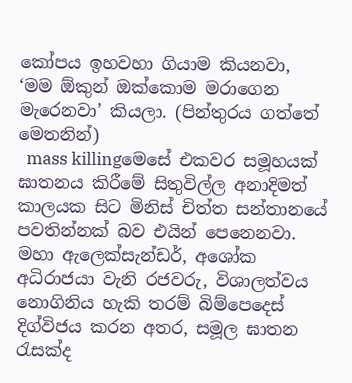කෝපය ඉහවහා ගියාම කියනවා, ‘මම ඕකුන් ඔක්කොම මරාගෙන මැරෙනවා’ කියලා. (පින්තුරය ගත්තේ මෙතනින්)
  mass killingමෙසේ එකවර සමූහයක් ඝාතනය කිරීමේ සිතුවිල්ල අනාදිමත් කාලයක සිට මිනිස් චිත්ත සන්තානයේ පවතින්නක් බව එයින් පෙනෙනවා. මහා ඇලෙක්සැන්ඩර්, අශෝක අධිරාජයා වැනි රජවරු, විශාලත්වය නොගිනිය හැකි තරම් බිම්පෙදෙස් දිග්විජය කරන අතර, සමූල ඝාතන රැසක්ද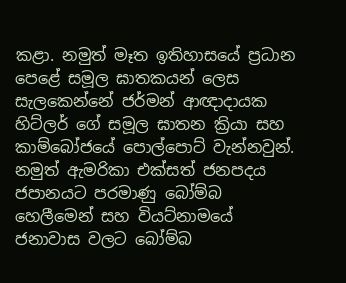කළා. නමුත් මෑත ඉතිහාසයේ ප්‍රධාන පෙළේ සමූල ඝාතකයන් ලෙස සැලකෙන්නේ ජර්මන් ආඥාදායක හිට්ලර් ගේ සමූල ඝාතන ක්‍රියා සහ කාම්බෝජයේ පොල්පොට් වැන්නවුන්. නමුත් ඇමරිකා එක්සත් ජනපදය ජපානයට පරමාණු බෝම්බ හෙලීමෙන් සහ වියට්නාමයේ ජනාවාස වලට බෝම්බ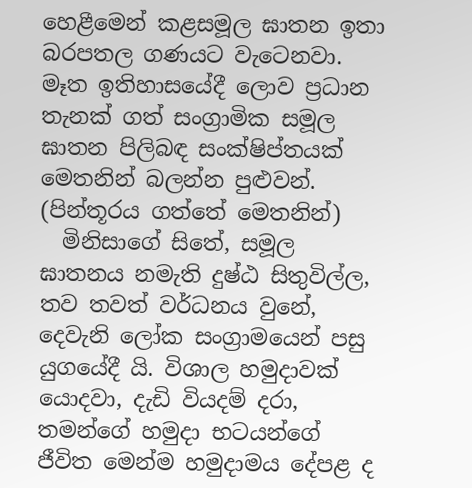හෙළීමෙන් කළසමූල ඝාතන ඉතා බරපතල ගණයට වැටෙනවා. මෑත ඉතිහාසයේදී ලොව ප්‍රධාන තැනක් ගත් සංග්‍රාමික සමූල ඝාතන පිලිබඳ සංක්ෂිප්තයක් මෙතනින් බලන්න පුළුවන්. (පින්තූරය ගත්තේ මෙතනින්)
  මිනිසාගේ සිතේ, සමූල ඝාතනය නමැති දුෂ්ඨ සිතුවිල්ල, තව තවත් වර්ධනය වුනේ, දෙවැනි ලෝක සංග්‍රාමයෙන් පසු යුගයේදී යි. විශාල හමුදාවක් යොදවා, දැඩි වියදම් දරා, තමන්ගේ හමුදා භටයන්ගේ ජීවිත මෙන්ම හමුදාමය දේපළ ද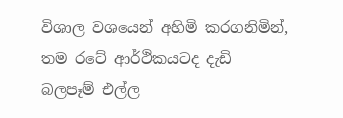විශාල වශයෙන් අහිමි කරගනිමින්, තම රටේ ආර්ථිකයටද දැඩි බලපෑම් එල්ල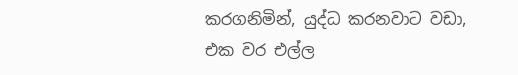කරගනිමින්, යුද්ධ කරනවාට වඩා, එක වර එල්ල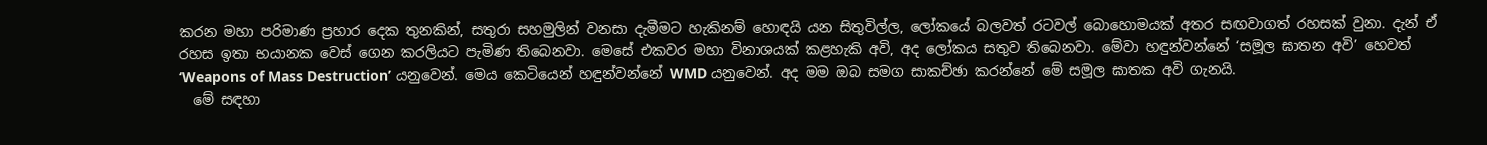කරන මහා පරිමාණ ප්‍රහාර දෙක තුනකින්, සතුරා සහමුලින් වනසා දැමීමට හැකිනම් හොඳයි යන සිතුවිල්ල, ලෝකයේ බලවත් රටවල් බොහොමයක් අතර සඟවාගත් රහසක් වුනා. දැන් ඒ රහස ඉතා භයානක වෙස් ගෙන කරලියට පැමිණ තිබෙනවා. මෙසේ එකවර මහා විනාශයක් කළහැකි අවි, අද ලෝකය සතුව තිබෙනවා. මේවා හඳුන්වන්නේ ‘සමූල ඝාතන අවි’ හෙවත් ‘Weapons of Mass Destruction’ යනුවෙන්. මෙය කෙටියෙන් හඳුන්වන්නේ WMD යනුවෙන්. අද මම ඔබ සමග සාකච්ඡා කරන්නේ මේ සමූල ඝාතක අවි ගැනයි.
  මේ සඳහා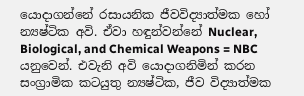යොදාගන්නේ රසායනික ජීවවිද්‍යාත්මක හෝ න්‍යෂ්ටික අවි. ඒවා හඳුන්වන්නේ Nuclear, Biological, and Chemical Weapons = NBC යනුවෙන්. එවැනි අවි යොදාගනිමින් කරන සංග්‍රාමික කටයුතු න්‍යෂ්ටික, ජීව විද්‍යාත්මක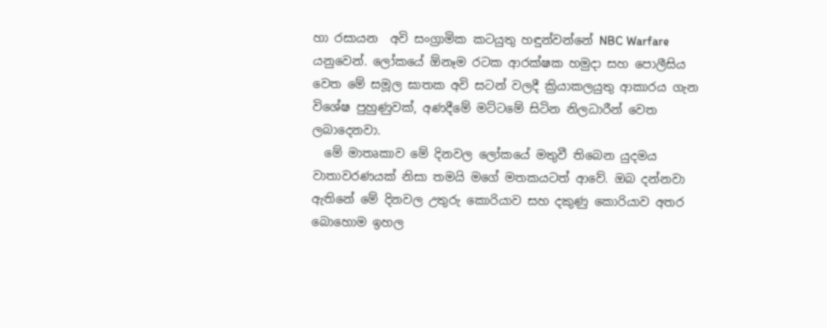හා රසායන  අවි සංග්‍රාමික කටයුතු හඳුන්වන්නේ NBC Warfare යනුවෙන්. ලෝකයේ ඕනෑම රටක ආරක්ෂක හමුදා සහ පොලීසිය වෙත මේ සමූල ඝාතක අවි සටන් වලදී ක්‍රියාකලයුතු ආකාරය ගැන විශේෂ පුහුණුවක්, අණදීමේ මට්ටමේ සිටින නිලධාරීන් වෙත ලබාදෙනවා.
  මේ මාතෘකාව මේ දිනවල ලෝකයේ මතුවී තිබෙන යුදමය වාතාවරණයක් නිසා තමයි මගේ මතකයටත් ආවේ. ඔබ දන්නවා ඇතිනේ මේ දිනවල උතුරු කොරියාව සහ දකුණු කොරියාව අතර බොහොම ඉහල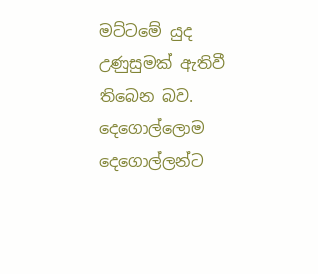මට්ටමේ යුද උණුසුමක් ඇතිවී තිබෙන බව. දෙගොල්ලොම දෙගොල්ලන්ට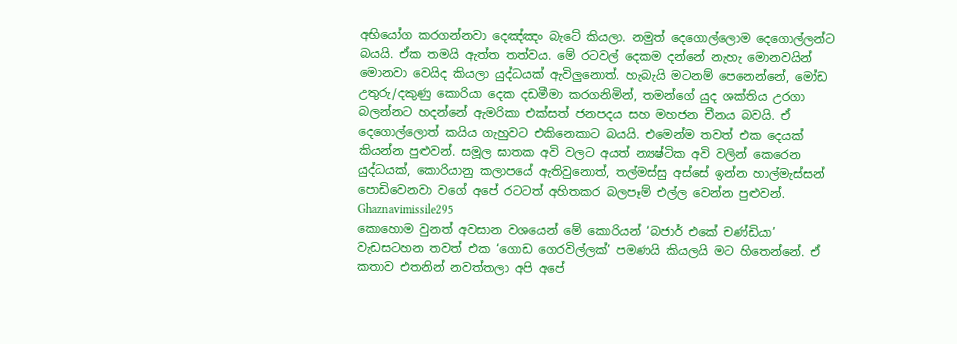අභියෝග කරගන්නවා දෙඤ්ඤං බැටේ කියලා. නමුත් දෙගොල්ලොම දෙගොල්ලන්ට බයයි. ඒක තමයි ඇත්ත තත්වය. මේ රටවල් දෙකම දන්නේ නැහැ මොනවයින් මොනවා වෙයිද කියලා යුද්ධයක් ඇවිලුනොත්. හැබැයි මටනම් පෙනෙන්නේ, මෝඩ උතුරු/දකුණු කොරියා දෙක දඩමීමා කරගනිමින්, තමන්ගේ යුද ශක්තිය උරගා බලන්නට හදන්නේ ඇමරිකා එක්සත් ජනපදය සහ මහජන චීනය බවයි. ඒ දෙගොල්ලොත් කයිය ගැහුවට එකිනෙකාට බයයි. එමෙන්ම තවත් එක දෙයක් කියන්න පුළුවන්. සමූල ඝාතක අවි වලට අයත් න්‍යෂ්ටික අවි වලින් කෙරෙන යුද්ධයක්, කොරියානු කලාපයේ ඇතිවුනොත්, තල්මස්සු අස්සේ ඉන්න හාල්මැස්සන් පොඩිවෙනවා වගේ අපේ රටටත් අහිතකර බලපෑම් එල්ල වෙන්න පුළුවන්.
Ghaznavimissile295
කොහොම වුනත් අවසාන වශයෙන් මේ කොරියන් ‘බජාර් එකේ චණ්ඩියා’ වැඩසටහන තවත් එක ‘ගොඩ ගෙරවිල්ලක්’ පමණයි කියලයි මට හිතෙන්නේ. ඒ කතාව එතනින් නවත්තලා අපි අපේ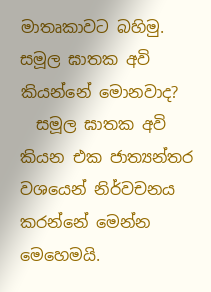මාතෘකාවට බහිමු.
සමූල ඝාතක අවි කියන්නේ මොනවාද?
  සමූල ඝාතක අවි කියන එක ජාත්‍යන්තර වශයෙන් නිර්වචනය කරන්නේ මෙන්න මෙහෙමයි.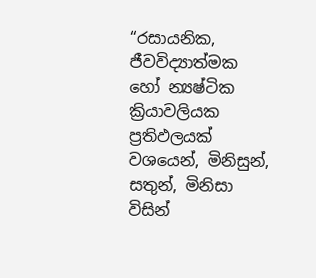“රසායනික, ජීවවිද්‍යාත්මක හෝ න්‍යෂ්ටික ක්‍රියාවලියක ප්‍රතිඵලයක් වශයෙන්, මිනිසුන්, සතුන්, මිනිසා විසින්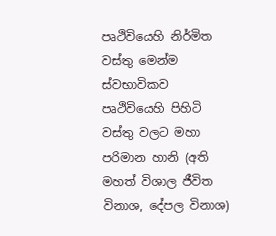පෘථිවියෙහි නිර්මිත වස්තු මෙන්ම ස්වභාවිකව පෘථිවියෙහි පිහිටි වස්තු වලට මහා පරිමාන හානි (අති මහත් විශාල ජීවිත විනාශ, දේපල විනාශ)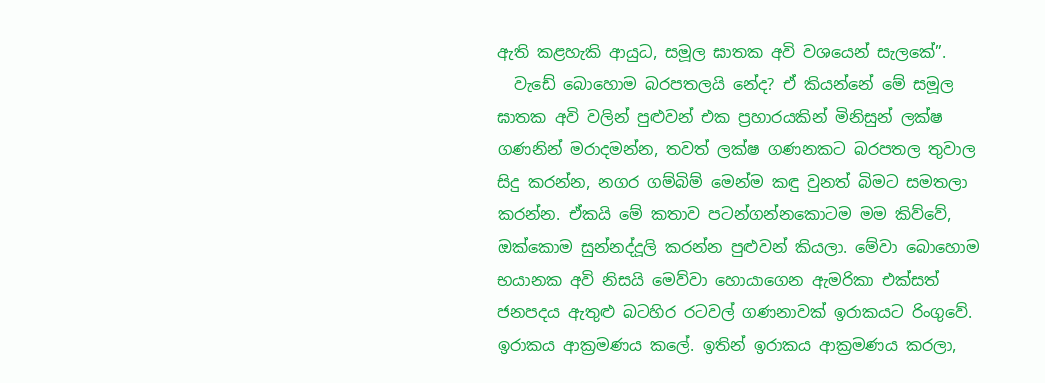ඇති කළහැකි ආයුධ, සමූල ඝාතක අවි වශයෙන් සැලකේ”.
  වැඩේ බොහොම බරපතලයි නේද? ඒ කියන්නේ මේ සමූල ඝාතක අවි වලින් පුළුවන් එක ප්‍රහාරයකින් මිනිසුන් ලක්ෂ ගණනින් මරාදමන්න, තවත් ලක්ෂ ගණනකට බරපතල තුවාල සිදු කරන්න, නගර ගම්බිම් මෙන්ම කඳු වුනත් බිමට සමතලා කරන්න. ඒකයි මේ කතාව පටන්ගන්නකොටම මම කිව්වේ, ඔක්කොම සුන්නද්දූලි කරන්න පුළුවන් කියලා. මේවා බොහොම භයානක අවි නිසයි මෙව්වා හොයාගෙන ඇමරිකා එක්සත් ජනපදය ඇතුළු බටහිර රටවල් ගණනාවක් ඉරාකයට රිංගුවේ. ඉරාකය ආක්‍රමණය කලේ. ඉතින් ඉරාකය ආක්‍රමණය කරලා,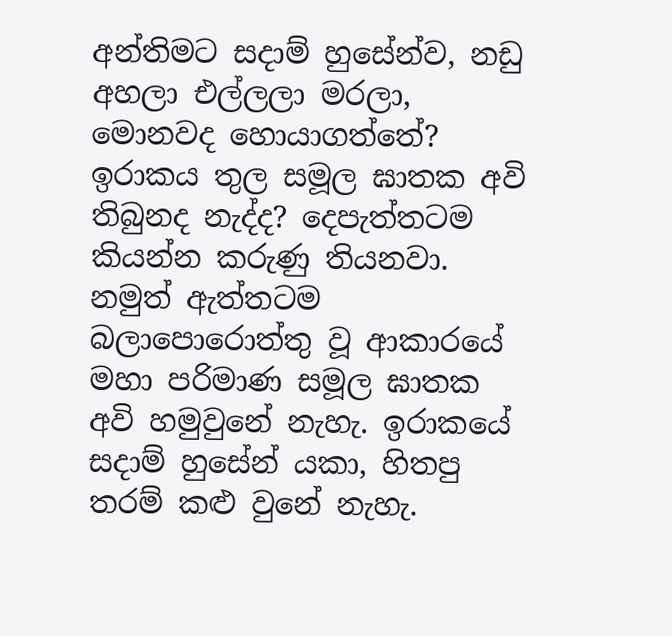අන්තිමට සදාම් හුසේන්ව, නඩු අහලා එල්ලලා මරලා, මොනවද හොයාගත්තේ? ඉරාකය තුල සමූල ඝාතක අවි තිබුනද නැද්ද? දෙපැත්තටම කියන්න කරුණු තියනවා. නමුත් ඇත්තටම බලාපොරොත්තු වූ ආකාරයේ මහා පරිමාණ සමූල ඝාතක අවි හමුවුනේ නැහැ. ඉරාකයේ සදාම් හුසේන් යකා, හිතපු තරම් කළු වුනේ නැහැ.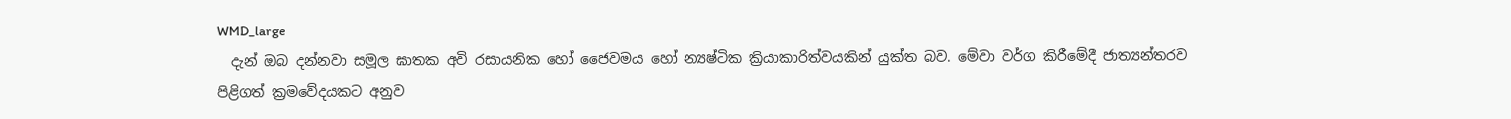WMD_large
  දැන් ඔබ දන්නවා සමූල ඝාතක අවි රසායනික හෝ ජෛවමය හෝ න්‍යෂ්ටික ක්‍රියාකාරිත්වයකින් යුක්ත බව. මේවා වර්ග කිරීමේදී ජාත්‍යන්තරව පිළිගත් ක්‍රමවේදයකට අනුව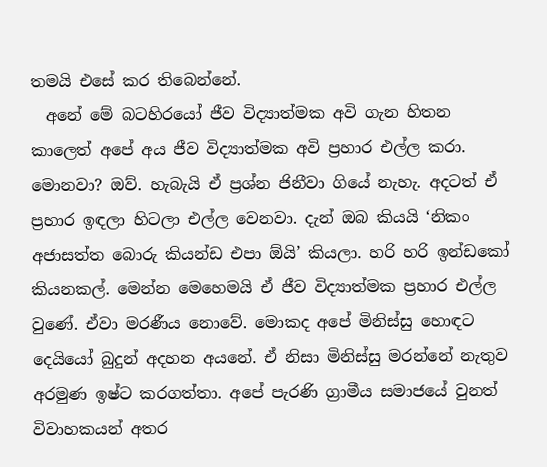තමයි එසේ කර තිබෙන්නේ.
  අනේ මේ බටහිරයෝ ජීව විද්‍යාත්මක අවි ගැන හිතන කාලෙත් අපේ අය ජීව විද්‍යාත්මක අවි ප්‍රහාර එල්ල කරා. මොනවා? ඔව්. හැබැයි ඒ ප්‍රශ්න ජිනීවා ගියේ නැහැ. අදටත් ඒ ප්‍රහාර ඉඳලා හිටලා එල්ල වෙනවා. දැන් ඔබ කියයි ‘නිකං අජාසත්ත බොරු කියන්ඩ එපා ඕයි’ කියලා. හරි හරි ඉන්ඩකෝ කියනකල්. මෙන්න මෙහෙමයි ඒ ජීව විද්‍යාත්මක ප්‍රහාර එල්ල වුණේ. ඒවා මරණීය නොවේ. මොකද අපේ මිනිස්සු හොඳට දෙයියෝ බුදුන් අදහන අයනේ. ඒ නිසා මිනිස්සු මරන්නේ නැතුව අරමුණ ඉෂ්ට කරගත්තා. අපේ පැරණි ග්‍රාමීය සමාජයේ වුනත් විවාහකයන් අතර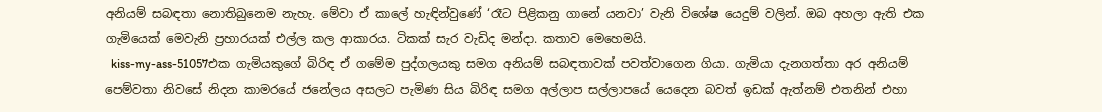අනියම් සබඳතා නොතිබුනෙම නැහැ. මේවා ඒ කාලේ හැඳින්වුණේ ‘රෑට පිළිකනු ගානේ යනවා’ වැනි විශේෂ යෙදුම් වලින්. ඔබ අහලා ඇති එක ගැමියෙක් මෙවැනි ප්‍රහාරයක් එල්ල කල ආකාරය. ටිකක් සැර වැඩිද මන්දා. කතාව මෙහෙමයි.
  kiss-my-ass-51057එක ගැමියකුගේ බිරිඳ ඒ ගමේම පුද්ගලයකු සමග අනියම් සබඳතාවක් පවත්වාගෙන ගියා. ගැමියා දැනගත්තා අර අනියම් පෙම්වතා නිවසේ නිදන කාමරයේ ජනේලය අසලට පැමිණ සිය බිරිඳ සමග අල්ලාප සල්ලාපයේ යෙදෙන බවත් ඉඩක් ඇත්නම් එතනින් එහා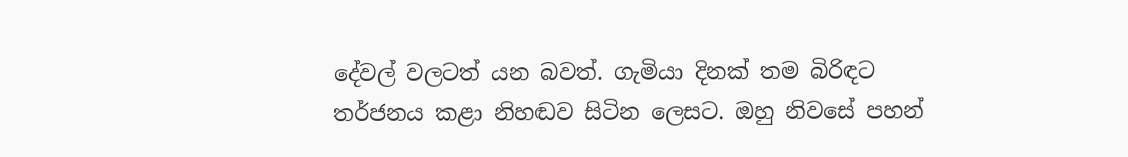දේවල් වලටත් යන බවත්. ගැමියා දිනක් තම බිරිඳට තර්ජනය කළා නිහඬව සිටින ලෙසට. ඔහු නිවසේ පහන්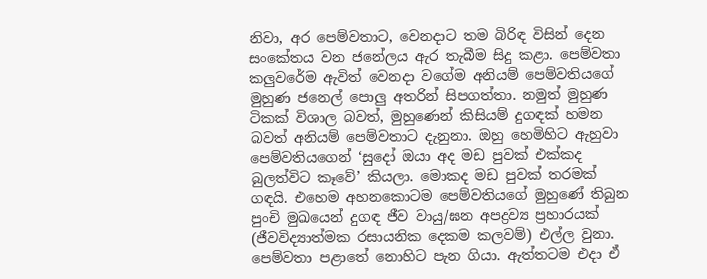නිවා, අර පෙම්වතාට, වෙනදාට තම බිරිඳ විසින් දෙන සංකේතය වන ජනේලය ඇර තැබීම සිදු කළා. පෙම්වතා කලුවරේම ඇවිත් වෙනදා වගේම අනියම් පෙම්වතියගේ මුහුණ ජනෙල් පොලු අතරින් සිපගත්තා. නමුත් මුහුණ ටිකක් විශාල බවත්, මුහුණෙන් කිසියම් දුගඳක් හමන බවත් අනියම් පෙම්වතාට දැනුනා. ඔහු හෙමිහිට ඇහුවා පෙම්වතියගෙන් ‘සුදෝ ඔයා අද මඩ පුවක් එක්කද බුලත්විට කෑවේ’ කියලා. මොකද මඩ පුවක් තරමක් ගඳයි. එහෙම අහනකොටම පෙම්වතියගේ මුහුණේ තිබුන පුංචි මුඛයෙන් දුගඳ ජීව වායු/ඝන අපද්‍රව්‍ය ප්‍රහාරයක් (ජීවවිද්‍යාත්මක රසායනික දෙකම කලවම්) එල්ල වුනා. පෙම්වතා පළාතේ නොහිට පැන ගියා. ඇත්තටම එදා ඒ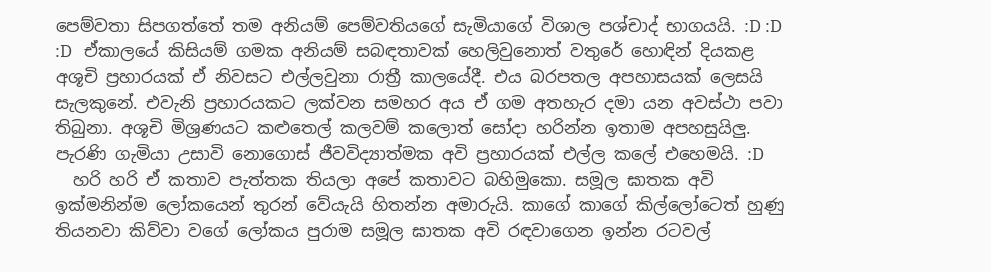පෙම්වතා සිපගත්තේ තම අනියම් පෙම්වතියගේ සැමියාගේ විශාල පශ්චාද් භාගයයි. :D :D :D   ඒකාලයේ කිසියම් ගමක අනියම් සබඳතාවක් හෙලිවුනොත් වතුරේ හොඳින් දියකළ අශූචි ප්‍රහාරයක් ඒ නිවසට එල්ලවුනා රාත්‍රී කාලයේදී. එය බරපතල අපහාසයක් ලෙසයි සැලකුනේ. එවැනි ප්‍රහාරයකට ලක්වන සමහර අය ඒ ගම අතහැර දමා යන අවස්ථා පවා තිබුනා. අශූචි මිශ්‍රණයට කළුතෙල් කලවම් කලොත් සෝදා හරින්න ඉතාම අපහසුයිලු. පැරණි ගැමියා උසාවි නොගොස් ජීවවිද්‍යාත්මක අවි ප්‍රහාරයක් එල්ල කලේ එහෙමයි. :D
  හරි හරි ඒ කතාව පැත්තක තියලා අපේ කතාවට බහිමුකො. සමූල ඝාතක අවි ඉක්මනින්ම ලෝකයෙන් තුරන් වේයැයි හිතන්න අමාරුයි. කාගේ කාගේ කිල්ලෝටෙත් හුණු තියනවා කිව්වා වගේ ලෝකය පුරාම සමූල ඝාතක අවි රඳවාගෙන ඉන්න රටවල්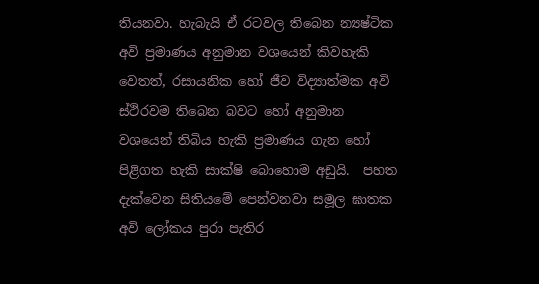තියනවා. හැබැයි ඒ රටවල තිබෙන න්‍යෂ්ටික අවි ප්‍රමාණය අනුමාන වශයෙන් කිවහැකි වෙතත්, රසායනික හෝ ජීව විද්‍යාත්මක අවි ස්ථිරවම තිබෙන බවට හෝ අනුමාන වශයෙන් තිබිය හැකි ප්‍රමාණය ගැන හෝ පිළිගත හැකි සාක්ෂි බොහොම අඩුයි.  පහත දැක්වෙන සිතියමේ පෙන්වනවා සමූල ඝාතක අවි ලෝකය පුරා පැතිර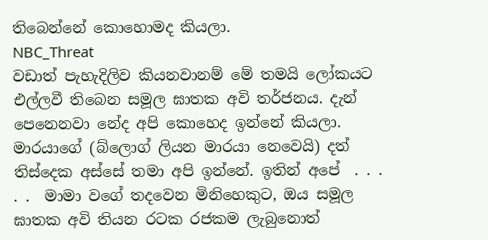තිබෙන්නේ කොහොමද කියලා.
NBC_Threat
වඩාත් පැහැදිලිව කියනවානම් මේ තමයි ලෝකයට එල්ලවී තිබෙන සමූල ඝාතක අවි තර්ජනය. දැන් පෙනෙනවා නේද අපි කොහෙද ඉන්නේ කියලා. මාරයාගේ (බ්ලොග් ලියන මාරයා නෙවෙයි) දත් තිස්දෙක අස්සේ තමා අපි ඉන්නේ. ඉතින් අපේ  . . . . .  මාමා වගේ තදවෙන මිනිහෙකුට, ඔය සමූල ඝාතක අවි තියන රටක රජකම ලැබුනොත්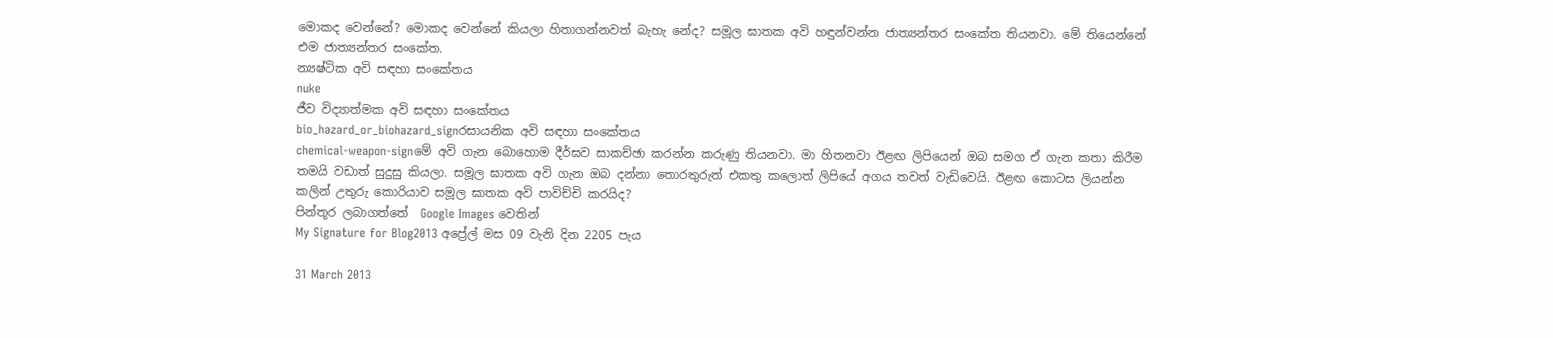මොකද වෙන්නේ? මොකද වෙන්නේ කියලා හිතාගන්නවත් බැහැ නේද? සමූල ඝාතක අවි හඳුන්වන්න ජාත්‍යන්තර සංකේත තියනවා. මේ තියෙන්නේ එම ජාත්‍යන්තර සංකේත.
න්‍යෂ්ටික අවි සඳහා සංකේතය
nuke
ජීව විද්‍යාත්මක අවි සඳහා සංකේතය
bio_hazard_or_biohazard_signරසායනික අවි සඳහා සංකේතය
chemical-weapon-signමේ අවි ගැන බොහොම දීර්ඝව සාකච්ඡා කරන්න කරුණු තියනවා. මා හිතනවා ඊළඟ ලිපියෙන් ඔබ සමග ඒ ගැන කතා කිරීම තමයි වඩාත් සුදුසු කියලා. සමූල ඝාතක අවි ගැන ඔබ දන්නා තොරතුරුත් එකතු කලොත් ලිපියේ අගය තවත් වැඩිවෙයි. ඊළඟ කොටස ලියන්න කලින් උතුරු කොරියාව සමූල ඝාතක අවි පාවිච්චි කරයිද?
පින්තූර ලබාගත්තේ  Google Images වෙතින්
My Signature for Blog2013 අප්‍රේල් මස 09 වැනි දින 2205 පැය

31 March 2013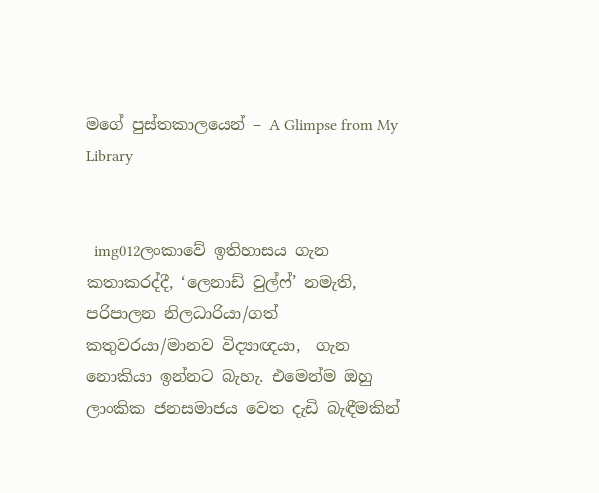මගේ පුස්තකාලයෙන් – A Glimpse from My Library


  img012ලංකාවේ ඉතිහාසය ගැන කතාකරද්දී, ‘ලෙනාඩ් වුල්ෆ්’ නමැති, පරිපාලන නිලධාරියා/ගත් කතුවරයා/මානව විද්‍යාඥයා,  ගැන නොකියා ඉන්නට බැහැ. එමෙන්ම ඔහු ලාංකික ජනසමාජය වෙත දැඩි බැඳීමකින්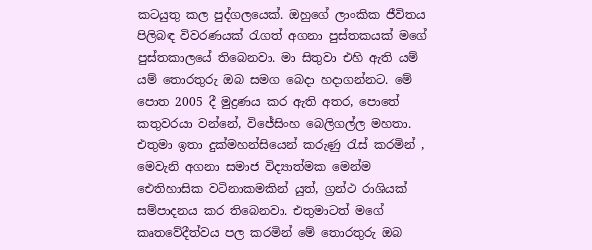කටයුතු කල පුද්ගලයෙක්. ඔහුගේ ලාංකික ජීවිතය පිලිබඳ විවරණයක් රැගත් අගනා පුස්තකයක් මගේ පුස්තකාලයේ තිබෙනවා. මා සිතුවා එහි ඇති යම් යම් තොරතුරු ඔබ සමග බෙදා හදාගන්නට. මේ පොත 2005 දී මුද්‍රණය කර ඇති අතර, පොතේ කතුවරයා වන්නේ, විජේසිංහ බෙලිගල්ල මහතා. එතුමා ඉතා දුක්මහන්සියෙන් කරුණු රැස් කරමින් , මෙවැනි අගනා සමාජ විද්‍යාත්මක මෙන්ම ඓතිහාසික වටිනාකමකින් යුත්, ග්‍රන්ථ රාශියක් සම්පාදනය කර තිබෙනවා. එතුමාටත් මගේ කෘතවේදීත්වය පල කරමින් මේ තොරතුරු ඔබ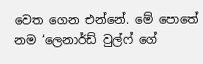වෙත ගෙන එන්නේ. මේ පොතේ නම ‘ලෙනාර්ඩ් වුල්ෆ් ගේ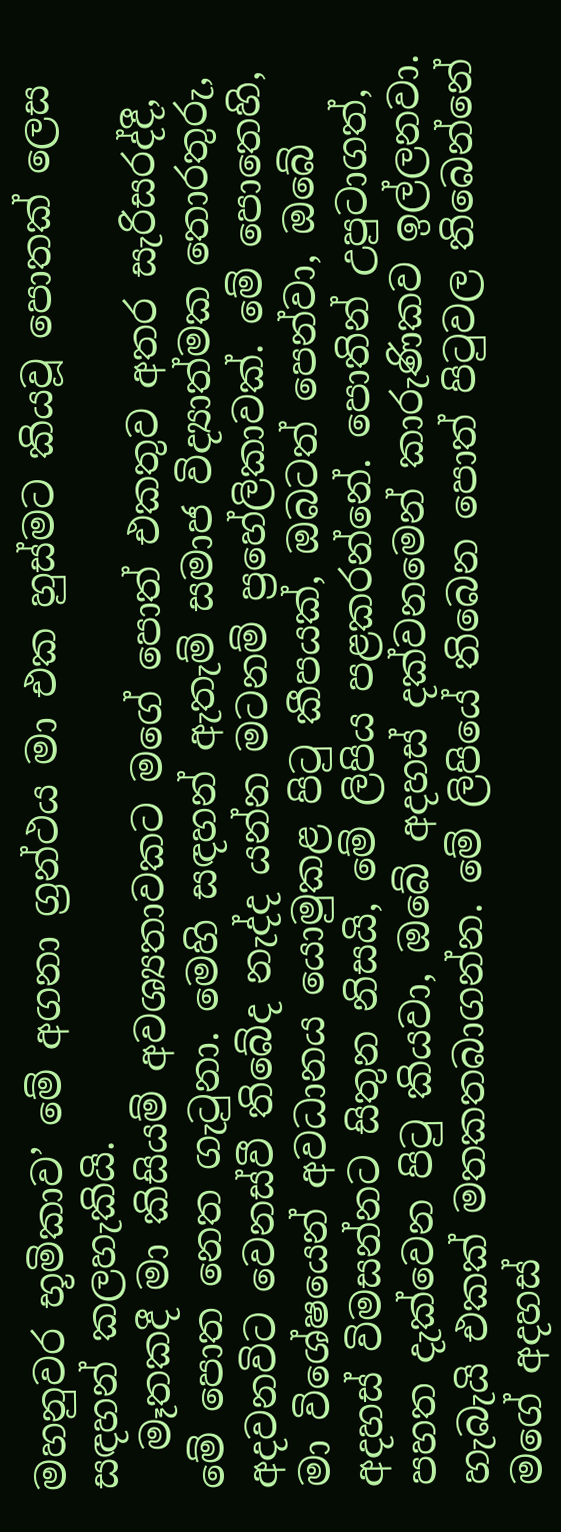මහනුවර භූමිකාව’ මේ අගනා ග්‍රන්ථය මා එක හුස්මට කියවූ පොතක් ලෙස සඳහන් කලහැකියි.
  මෑතකදී මා කිසියම් අවශ්‍යතාවකට මගේ පොත් එකතුව අතර සැරිසරද්දී, මේ පොත නෙත ගැටුනා. මෙහි සඳහන් ඇතැම් සමාජ විද්‍යාත්මක තොරතුරු, අදවනවිට වෙනස්වී තිබේද නැද්ද යන්න මටනම් ප්‍රහේලිකාවක්. මේ පොතෙහි, මා විශේෂයෙන් අවධානය යොමුකළ පිටු කීපයක්, ඔබටත් පෙන්වා, ඔබේ අදහස් විමසන්නට සිතුන නිසයි, මේ ලිපිය පළකරන්නේ. පොතින් උපුටාගත්, පහත දැක්වෙන පිටු කියවා, ඔබේ අදහස් දක්වනමෙන් කාරුණිකව ඉල්ලනවා. හැබැයි එකක් මතකතබාගන්න. මේ ලිපියේ තිබෙන පොත් පිටුවල තිබෙන්නේ මගේ අදහස්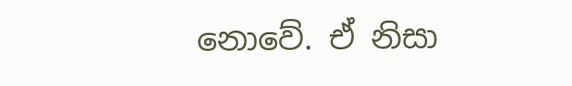නොවේ. ඒ නිසා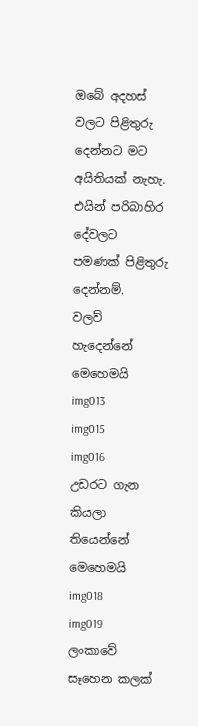ඔබේ අදහස් වලට පිළිතුරු දෙන්නට මට අයිතියක් නැහැ. එයින් පරිබාහිර දේවලට පමණක් පිළිතුරු දෙන්නම්.
වලව් හැදෙන්නේ මෙහෙමයි
img013
img015
img016
උඩරට ගැන කියලා තියෙන්නේ මෙහෙමයි
img018
img019
ලංකාවේ සෑහෙන කලක්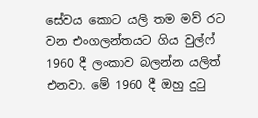සේවය කොට යලි තම මව් රට වන එංගලන්තයට ගිය වුල්ෆ් 1960 දී ලංකාව බලන්න යලිත් එනවා. මේ 1960 දී ඔහු දුටු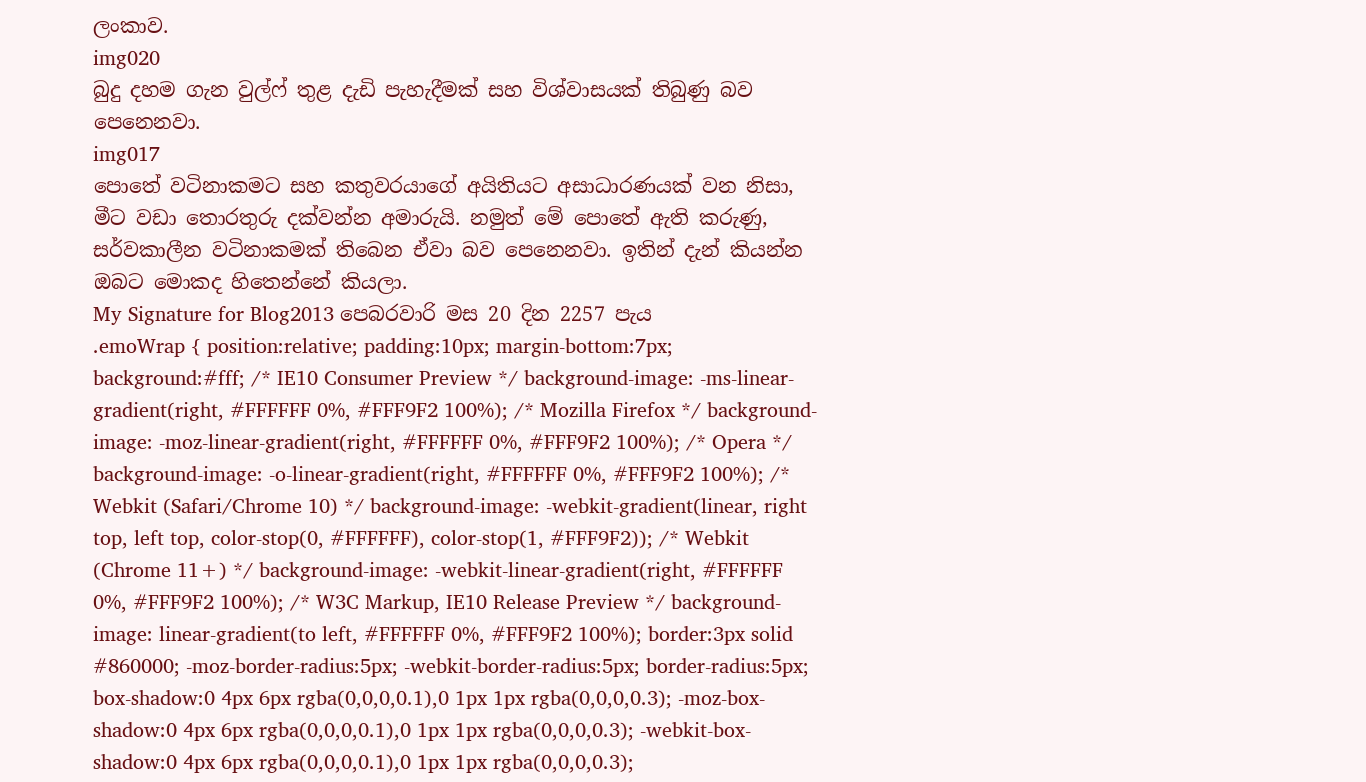ලංකාව.
img020
බුදු දහම ගැන වුල්ෆ් තුළ දැඩි පැහැදීමක් සහ විශ්වාසයක් තිබුණු බව පෙනෙනවා.
img017
පොතේ වටිනාකමට සහ කතුවරයාගේ අයිතියට අසාධාරණයක් වන නිසා, මීට වඩා තොරතුරු දක්වන්න අමාරුයි. නමුත් මේ පොතේ ඇති කරුණු, සර්වකාලීන වටිනාකමක් තිබෙන ඒවා බව පෙනෙනවා. ඉතින් දැන් කියන්න ඔබට මොකද හිතෙන්නේ කියලා.
My Signature for Blog2013 පෙබරවාරි මස 20 දින 2257 පැය
.emoWrap { position:relative; padding:10px; margin-bottom:7px; background:#fff; /* IE10 Consumer Preview */ background-image: -ms-linear-gradient(right, #FFFFFF 0%, #FFF9F2 100%); /* Mozilla Firefox */ background-image: -moz-linear-gradient(right, #FFFFFF 0%, #FFF9F2 100%); /* Opera */ background-image: -o-linear-gradient(right, #FFFFFF 0%, #FFF9F2 100%); /* Webkit (Safari/Chrome 10) */ background-image: -webkit-gradient(linear, right top, left top, color-stop(0, #FFFFFF), color-stop(1, #FFF9F2)); /* Webkit (Chrome 11+) */ background-image: -webkit-linear-gradient(right, #FFFFFF 0%, #FFF9F2 100%); /* W3C Markup, IE10 Release Preview */ background-image: linear-gradient(to left, #FFFFFF 0%, #FFF9F2 100%); border:3px solid #860000; -moz-border-radius:5px; -webkit-border-radius:5px; border-radius:5px; box-shadow:0 4px 6px rgba(0,0,0,0.1),0 1px 1px rgba(0,0,0,0.3); -moz-box-shadow:0 4px 6px rgba(0,0,0,0.1),0 1px 1px rgba(0,0,0,0.3); -webkit-box-shadow:0 4px 6px rgba(0,0,0,0.1),0 1px 1px rgba(0,0,0,0.3);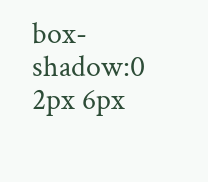box-shadow:0 2px 6px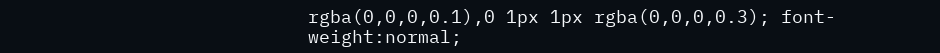rgba(0,0,0,0.1),0 1px 1px rgba(0,0,0,0.3); font-weight:normal;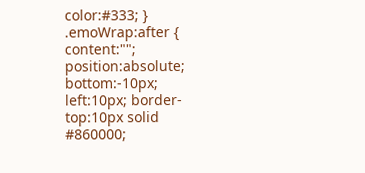color:#333; } .emoWrap:after { content:""; position:absolute; bottom:-10px; left:10px; border-top:10px solid #860000;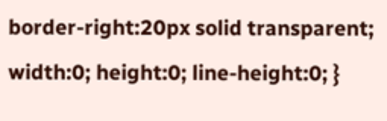border-right:20px solid transparent; width:0; height:0; line-height:0; }